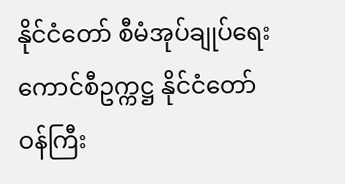နိုင်ငံတော် စီမံအုပ်ချုပ်ရေး ကောင်စီဥက္ကဋ္ဌ နိုင်ငံတော်ဝန်ကြီး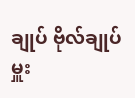ချုပ် ဗိုလ်ချုပ်မှူး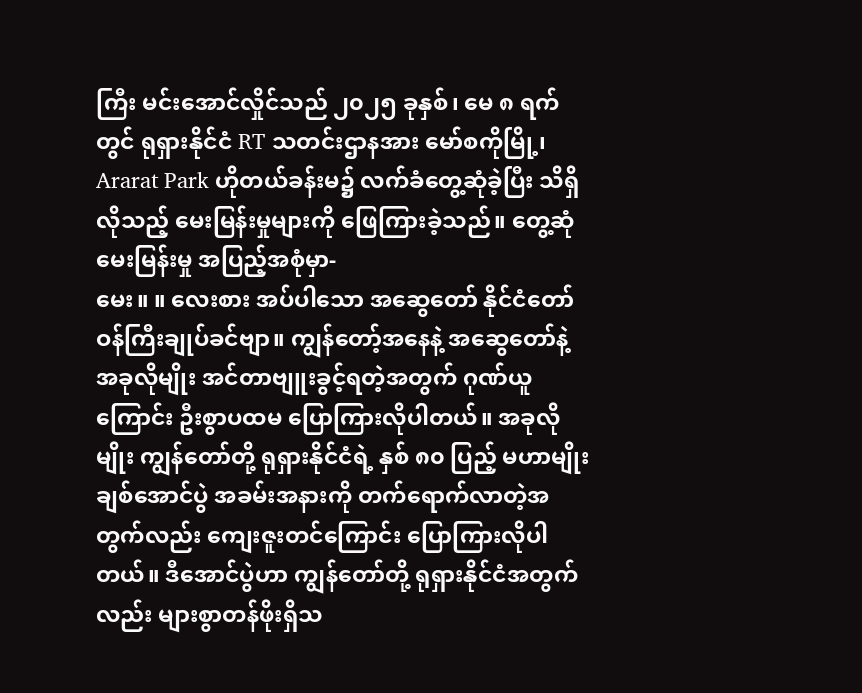ကြီး မင်းအောင်လှိုင်သည် ၂၀၂၅ ခုနှစ်၊ မေ ၈ ရက်တွင် ရုရှားနိုင်ငံ RT သတင်းဌာနအား မော်စကိုမြို့၊ Ararat Park ဟိုတယ်ခန်းမ၌ လက်ခံတွေ့ဆုံခဲ့ပြီး သိရှိလိုသည့် မေးမြန်းမှုများကို ဖြေကြားခဲ့သည်။ တွေ့ဆုံ မေးမြန်းမှု အပြည့်အစုံမှာ-
မေး။ ။ လေးစား အပ်ပါသော အဆွေတော် နိုင်ငံတော်ဝန်ကြီးချုပ်ခင်ဗျာ။ ကျွန်တော့်အနေနဲ့ အဆွေတော်နဲ့ အခုလိုမျိုး အင်တာဗျူးခွင့်ရတဲ့အတွက် ဂုဏ်ယူကြောင်း ဦးစွာပထမ ပြောကြားလိုပါတယ်။ အခုလိုမျိုး ကျွန်တော်တို့ ရုရှားနိုင်ငံရဲ့ နှစ် ၈၀ ပြည့် မဟာမျိုးချစ်အောင်ပွဲ အခမ်းအနားကို တက်ရောက်လာတဲ့အတွက်လည်း ကျေးဇူးတင်ကြောင်း ပြောကြားလိုပါတယ်။ ဒီအောင်ပွဲဟာ ကျွန်တော်တို့ ရုရှားနိုင်ငံအတွက်လည်း များစွာတန်ဖိုးရှိသ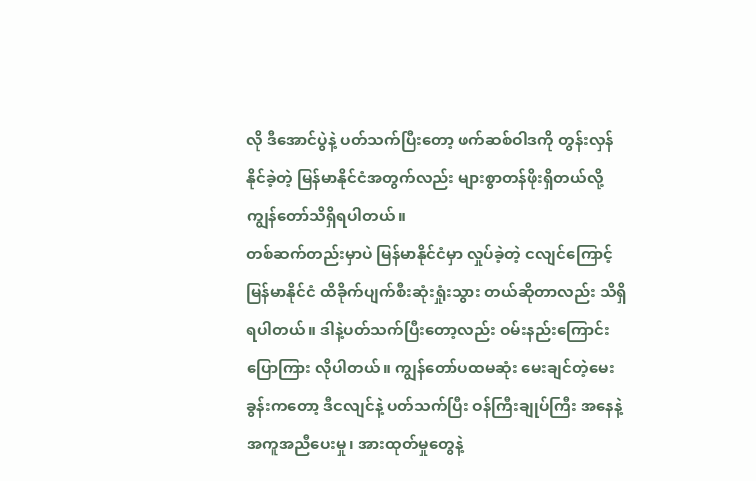လို ဒီအောင်ပွဲနဲ့ ပတ်သက်ပြီးတော့ ဖက်ဆစ်ဝါဒကို တွန်းလှန်နိုင်ခဲ့တဲ့ မြန်မာနိုင်ငံအတွက်လည်း များစွာတန်ဖိုးရှိတယ်လို့ ကျွန်တော်သိရှိရပါတယ်။
တစ်ဆက်တည်းမှာပဲ မြန်မာနိုင်ငံမှာ လှုပ်ခဲ့တဲ့ ငလျင်ကြောင့် မြန်မာနိုင်ငံ ထိခိုက်ပျက်စီးဆုံးရှုံးသွား တယ်ဆိုတာလည်း သိရှိရပါတယ်။ ဒါနဲ့ပတ်သက်ပြီးတော့လည်း ဝမ်းနည်းကြောင်း ပြောကြား လိုပါတယ်။ ကျွန်တော်ပထမဆုံး မေးချင်တဲ့မေးခွန်းကတော့ ဒီငလျင်နဲ့ ပတ်သက်ပြီး ဝန်ကြီးချုပ်ကြီး အနေနဲ့ အကူအညီပေးမှု၊ အားထုတ်မှုတွေနဲ့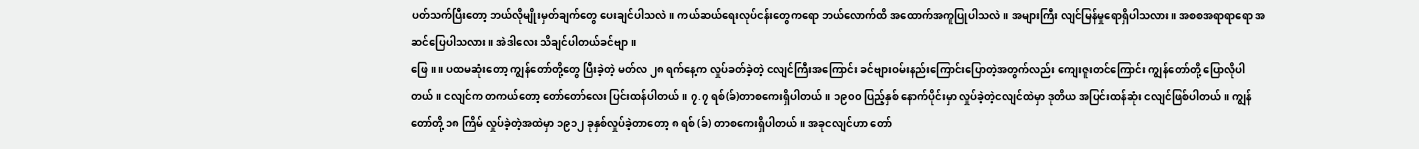ပတ်သက်ပြီးတော့ ဘယ်လိုမျိုးမှတ်ချက်တွေ ပေးချင်ပါသလဲ။ ကယ်ဆယ်ရေးလုပ်ငန်းတွေကရော ဘယ်လောက်ထိ အထောက်အကူပြုပါသလဲ။ အများကြီး လျင်မြန်မှုရောရှိပါသလား။ အစစအရာရာရော အဆင်ပြေပါသလား။ အဲဒါလေး သိချင်ပါတယ်ခင်ဗျာ။
ဖြေ။ ။ ပထမဆုံးတော့ ကျွန်တော်တို့တွေ ပြီးခဲ့တဲ့ မတ်လ ၂၈ ရက်နေ့က လှုပ်ခတ်ခဲ့တဲ့ ငလျင်ကြီးအကြောင်း ခင်ဗျားဝမ်းနည်းကြောင်းပြောတဲ့အတွက်လည်း ကျေးဇူးတင်ကြောင်း ကျွန်တော်တို့ ပြောလိုပါတယ်။ ငလျင်က တကယ်တော့ တော်တော်လေး ပြင်းထန်ပါတယ်။ ၇.၇ ရစ်(ခ်)တာစကေးရှိပါတယ်။ ၁၉၀၀ ပြည့်နှစ် နောက်ပိုင်းမှာ လှုပ်ခဲ့တဲ့ငလျင်ထဲမှာ ဒုတိယ အပြင်းထန်ဆုံး ငလျင်ဖြစ်ပါတယ်။ ကျွန်တော်တို့ ၁၈ ကြိမ် လှုပ်ခဲ့တဲ့အထဲမှာ ၁၉၁၂ ခုနှစ်လှုပ်ခဲ့တာတော့ ၈ ရစ် (ခ်) တာစကေးရှိပါတယ်။ အခုငလျင်ဟာ တော်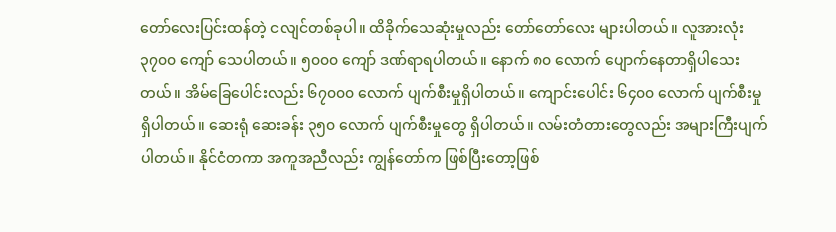တော်လေးပြင်းထန်တဲ့ ငလျင်တစ်ခုပါ။ ထိခိုက်သေဆုံးမှုလည်း တော်တော်လေး များပါတယ်။ လူအားလုံး ၃၇၀၀ ကျော် သေပါတယ်။ ၅၀၀၀ ကျော် ဒဏ်ရာရပါတယ်။ နောက် ၈၀ လောက် ပျောက်နေတာရှိပါသေးတယ်။ အိမ်ခြေပေါင်းလည်း ၆၇၀၀၀ လောက် ပျက်စီးမှုရှိပါတယ်။ ကျောင်းပေါင်း ၆၄၀၀ လောက် ပျက်စီးမှုရှိပါတယ်။ ဆေးရုံ ဆေးခန်း ၃၅၀ လောက် ပျက်စီးမှုတွေ ရှိပါတယ်။ လမ်းတံတားတွေလည်း အများကြီးပျက်ပါတယ်။ နိုင်ငံတကာ အကူအညီလည်း ကျွန်တော်က ဖြစ်ပြီးတော့ဖြစ်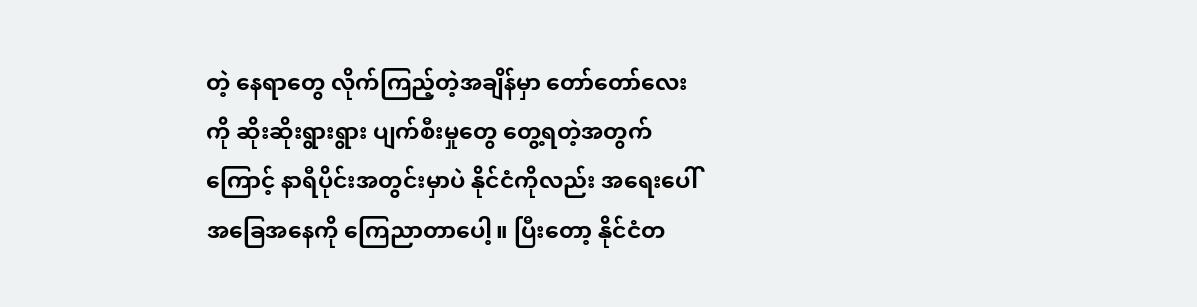တဲ့ နေရာတွေ လိုက်ကြည့်တဲ့အချိန်မှာ တော်တော်လေးကို ဆိုးဆိုးရွားရွား ပျက်စီးမှုတွေ တွေ့ရတဲ့အတွက်ကြောင့် နာရီပိုင်းအတွင်းမှာပဲ နိုင်ငံကိုလည်း အရေးပေါ်အခြေအနေကို ကြေညာတာပေါ့။ ပြီးတော့ နိုင်ငံတ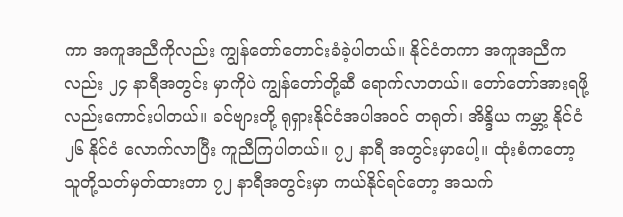ကာ အကူအညီကိုလည်း ကျွန်တော်တောင်းခံခဲ့ပါတယ်။ နိုင်ငံတကာ အကူအညီကလည်း ၂၄ နာရီအတွင်း မှာကိုပဲ ကျွန်တော်တို့ဆီ ရောက်လာတယ်။ တော်တော်အားရဖို့လည်းကောင်းပါတယ်။ ခင်ဗျားတို့ ရုရှားနိုင်ငံအပါအဝင် တရုတ်၊ အိန္ဒိယ ကမ္ဘာ့ နိုင်ငံ ၂၆ နိုင်ငံ လောက်လာပြီး ကူညီကြပါတယ်။ ၇၂ နာရီ အတွင်းမှာပေါ့။ ထုံးစံကတော့ သူတို့သတ်မှတ်ထားတာ ၇၂ နာရီအတွင်းမှာ ကယ်နိုင်ရင်တော့ အသက်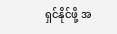ရှင်နိုင်ဖို့ အ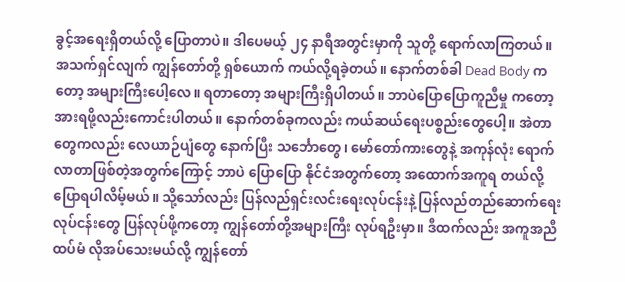ခွင့်အရေးရှိတယ်လို့ ပြောတာပဲ။ ဒါပေမယ့် ၂၄ နာရီအတွင်းမှာကို သူတို့ ရောက်လာကြတယ်။ အသက်ရှင်လျက် ကျွန်တော်တို့ ရှစ်ယောက် ကယ်လို့ရခဲ့တယ်။ နောက်တစ်ခါ Dead Body ကတော့ အများကြီးပေါ့လေ။ ရတာတော့ အများကြီးရှိပါတယ်။ ဘာပဲပြောပြောကူညီမှု ကတော့ အားရဖို့လည်းကောင်းပါတယ်။ နောက်တစ်ခုကလည်း ကယ်ဆယ်ရေးပစ္စည်းတွေပေါ့။ အဲတာတွေကလည်း လေယာဉ်ပျံတွေ နောက်ပြီး သင်္ဘောတွေ၊ မော်တော်ကားတွေနဲ့ အကုန်လုံး ရောက်လာတာဖြစ်တဲ့အတွက်ကြောင့် ဘာပဲ ပြောပြော နိုင်ငံအတွက်တော့ အထောက်အကူရ တယ်လို့ ပြောရပါလိမ့်မယ်။ သို့သော်လည်း ပြန်လည်ရှင်းလင်းရေးလုပ်ငန်းနဲ့ ပြန်လည်တည်ဆောက်ရေး လုပ်ငန်းတွေ ပြန်လုပ်ဖို့ကတော့ ကျွန်တော်တို့အများကြီး လုပ်ရဦးမှာ။ ဒီထက်လည်း အကူအညီထပ်မံ လိုအပ်သေးမယ်လို့ ကျွန်တော်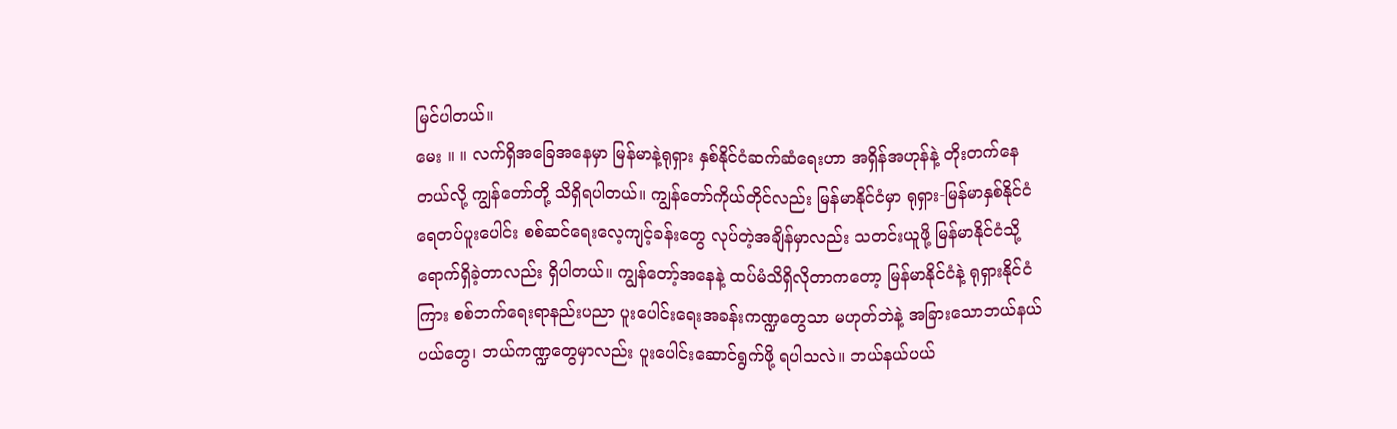မြင်ပါတယ်။
မေး ။ ။ လက်ရှိအခြေအနေမှာ မြန်မာနဲ့ရုရှား နှစ်နိုင်ငံဆက်ဆံရေးဟာ အရှိန်အဟုန်နဲ့ တိုးတက်နေတယ်လို့ ကျွန်တော်တို့ သိရှိရပါတယ်။ ကျွန်တော်ကိုယ်တိုင်လည်း မြန်မာနိုင်ငံမှာ ရုရှား-မြန်မာနှစ်နိုင်ငံ ရေတပ်ပူးပေါင်း စစ်ဆင်ရေးလေ့ကျင့်ခန်းတွေ လုပ်တဲ့အချိန်မှာလည်း သတင်းယူဖို့ မြန်မာနိုင်ငံသို့ ရောက်ရှိခဲ့တာလည်း ရှိပါတယ်။ ကျွန်တော့်အနေနဲ့ ထပ်မံသိရှိလိုတာကတော့ မြန်မာနိုင်ငံနဲ့ ရုရှားနိုင်ငံကြား စစ်ဘက်ရေးရာနည်းပညာ ပူးပေါင်းရေးအခန်းကဏ္ဍတွေသာ မဟုတ်ဘဲနဲ့ အခြားသောဘယ်နယ်ပယ်တွေ၊ ဘယ်ကဏ္ဍတွေမှာလည်း ပူးပေါင်းဆောင်ရွက်ဖို့ ရပါသလဲ။ ဘယ်နယ်ပယ်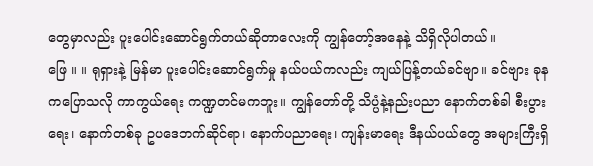တွေမှာလည်း ပူးပေါင်းဆောင်ရွက်တယ်ဆိုတာလေးကို ကျွန်တော့်အနေနဲ့ သိရှိလိုပါတယ်။
ဖြေ ။ ။ ရုရှားနဲ့ မြန်မာ ပူးပေါင်းဆောင်ရွက်မှု နယ်ပယ်ကလည်း ကျယ်ပြန့်တယ်ခင်ဗျာ။ ခင်ဗျား ခုနကပြောသလို ကာကွယ်ရေး ကဏ္ဍတင်မကဘူး။ ကျွန်တော်တို့ သိပ္ပံနဲ့နည်းပညာ နောက်တစ်ခါ စီးပွားရေး၊ နောက်တစ်ခု ဥပဒေဘက်ဆိုင်ရာ၊ နောက်ပညာရေး၊ ကျန်းမာရေး ဒီနယ်ပယ်တွေ အများကြီးရှိ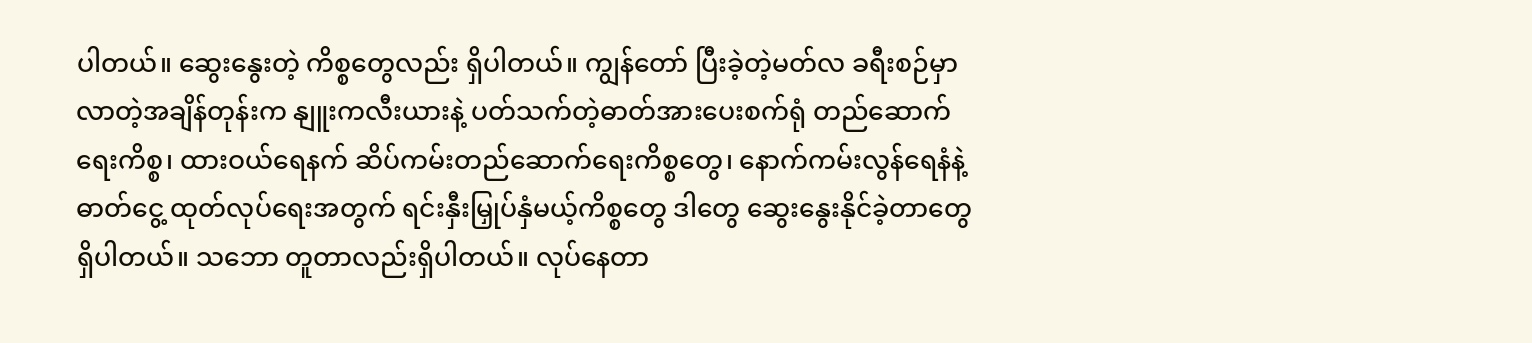ပါတယ်။ ဆွေးနွေးတဲ့ ကိစ္စတွေလည်း ရှိပါတယ်။ ကျွန်တော် ပြီးခဲ့တဲ့မတ်လ ခရီးစဉ်မှာ လာတဲ့အချိန်တုန်းက နျူးကလီးယားနဲ့ ပတ်သက်တဲ့ဓာတ်အားပေးစက်ရုံ တည်ဆောက်ရေးကိစ္စ၊ ထားဝယ်ရေနက် ဆိပ်ကမ်းတည်ဆောက်ရေးကိစ္စတွေ၊ နောက်ကမ်းလွန်ရေနံနဲ့ ဓာတ်ငွေ့ ထုတ်လုပ်ရေးအတွက် ရင်းနှီးမြှုပ်နှံမယ့်ကိစ္စတွေ ဒါတွေ ဆွေးနွေးနိုင်ခဲ့တာတွေ ရှိပါတယ်။ သဘော တူတာလည်းရှိပါတယ်။ လုပ်နေတာ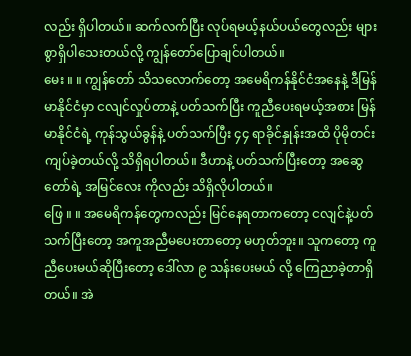လည်း ရှိပါတယ်။ ဆက်လက်ပြီး လုပ်ရမယ့်နယ်ပယ်တွေလည်း များစွာရှိပါသေးတယ်လို့ ကျွန်တော်ပြောချင်ပါတယ်။
မေး ။ ။ ကျွန်တော် သိသလောက်တော့ အမေရိကန်နိုင်ငံအနေနဲ့ ဒီမြန်မာနိုင်ငံမှာ ငလျင်လှုပ်တာနဲ့ ပတ်သက်ပြီး ကူညီပေးရမယ့်အစား မြန်မာနိုင်ငံရဲ့ ကုန်သွယ်ခွန်နဲ့ ပတ်သက်ပြီး ၄၄ ရာခိုင်နှုန်းအထိ ပိုမိုတင်းကျပ်ခဲ့တယ်လို့ သိရှိရပါတယ်။ ဒီဟာနဲ့ ပတ်သက်ပြီးတော့ အဆွေတော်ရဲ့ အမြင်လေး ကိုလည်း သိရှိလိုပါတယ်။
ဖြေ ။ ။ အမေရိကန်တွေကလည်း မြင်နေရတာကတော့ ငလျင်နဲ့ပတ်သက်ပြီးတော့ အကူအညီမပေးတာတော့ မဟုတ်ဘူး။ သူကတော့ ကူညီပေးမယ်ဆိုပြီးတော့ ဒေါ်လာ ၉ သန်းပေးမယ် လို့ ကြေညာခဲ့တာရှိတယ်။ အဲ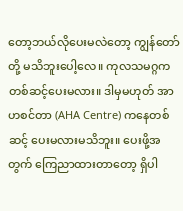တော့ဘယ်လိုပေးမလဲတော့ ကျွန်တော်တို့ မသိဘူးပေါ့လေ။ ကုလသမဂ္ဂက တစ်ဆင့်ပေးမလား။ ဒါမှမဟုတ် အာဟစင်တာ (AHA Centre) ကနေတစ်ဆင့် ပေးမလားမသိဘူး။ ပေးဖို့အတွက် ကြေညာထားတာတော့ ရှိပါ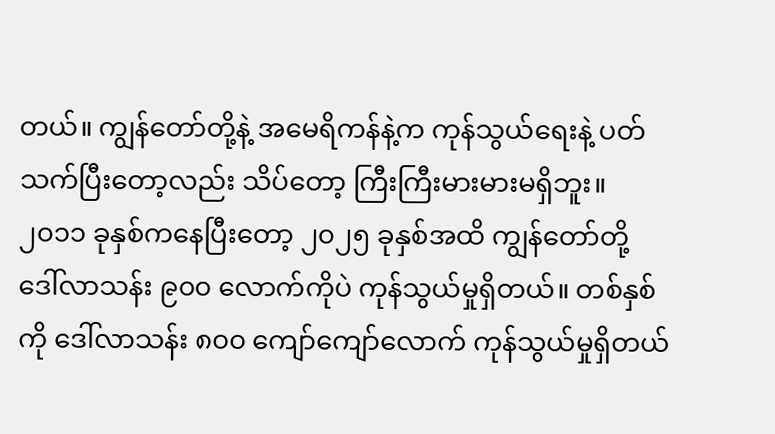တယ်။ ကျွန်တော်တို့နဲ့ အမေရိကန်နဲ့က ကုန်သွယ်ရေးနဲ့ ပတ်သက်ပြီးတော့လည်း သိပ်တော့ ကြီးကြီးမားမားမရှိဘူး။ ၂၀၁၁ ခုနှစ်ကနေပြီးတော့ ၂၀၂၅ ခုနှစ်အထိ ကျွန်တော်တို့ ဒေါ်လာသန်း ၉၀၀ လောက်ကိုပဲ ကုန်သွယ်မှုရှိတယ်။ တစ်နှစ်ကို ဒေါ်လာသန်း ၈၀၀ ကျော်ကျော်လောက် ကုန်သွယ်မှုရှိတယ်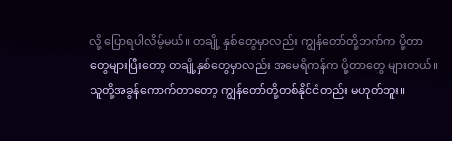လို့ ပြောရပါလိမ့်မယ်။ တချို့ နှစ်တွေမှာလည်း ကျွန်တော်တို့ဘက်က ပို့တာတွေများပြီးတော့ တချို့နှစ်တွေမှာလည်း အမေရိကန်က ပို့တာတွေ များတယ်။ သူတို့အခွန်ကောက်တာတော့ ကျွန်တော်တို့တစ်နိုင်ငံတည်း မဟုတ်ဘူး။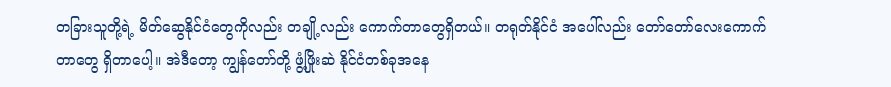တခြားသူတို့ရဲ့ မိတ်ဆွေနိုင်ငံတွေကိုလည်း တချို့လည်း ကောက်တာတွေရှိတယ်။ တရုတ်နိုင်ငံ အပေါ်လည်း တော်တော်လေးကောက်တာတွေ ရှိတာပေါ့။ အဲဒီတော့ ကျွန်တော်တို့ ဖွံ့ဖြိုးဆဲ နိုင်ငံတစ်ခုအနေ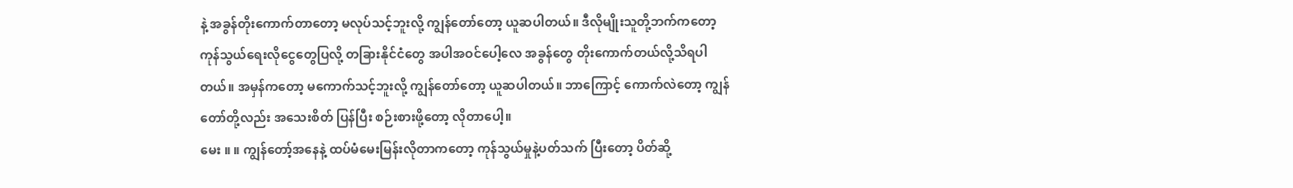နဲ့ အခွန်တိုးကောက်တာတော့ မလုပ်သင့်ဘူးလို့ ကျွန်တော်တော့ ယူဆပါတယ်။ ဒီလိုမျိုးသူတို့ဘက်ကတော့ ကုန်သွယ်ရေးလိုငွေတွေပြလို့ တခြားနိုင်ငံတွေ အပါအဝင်ပေါ့လေ အခွန်တွေ တိုးကောက်တယ်လို့သိရပါတယ်။ အမှန်ကတော့ မကောက်သင့်ဘူးလို့ ကျွန်တော်တော့ ယူဆပါတယ်။ ဘာကြောင့် ကောက်လဲတော့ ကျွန်တော်တို့လည်း အသေးစိတ် ပြန်ပြီး စဉ်းစားဖို့တော့ လိုတာပေါ့။
မေး ။ ။ ကျွန်တော့်အနေနဲ့ ထပ်မံမေးမြန်းလိုတာကတော့ ကုန်သွယ်မှုနဲ့ပတ်သက် ပြီးတော့ ပိတ်ဆို့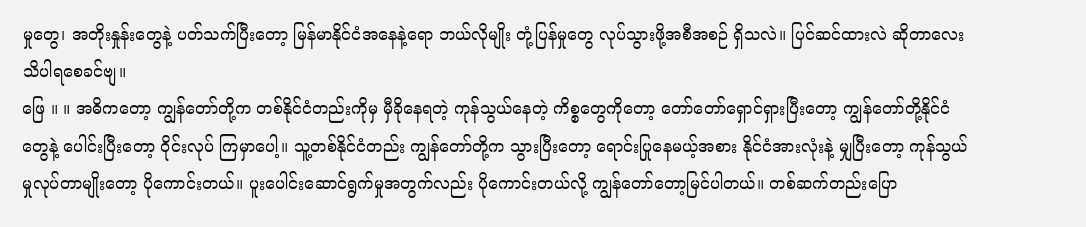မှုတွေ၊ အတိုးနှုန်းတွေနဲ့ ပတ်သက်ပြီးတော့ မြန်မာနိုင်ငံအနေနဲ့ရော ဘယ်လိုမျိုး တုံ့ပြန်မှုတွေ လုပ်သွားဖို့အစီအစဉ် ရှိသလဲ။ ပြင်ဆင်ထားလဲ ဆိုတာလေး သိပါရစေခင်ဗျ။
ဖြေ ။ ။ အဓိကတော့ ကျွန်တော်တို့က တစ်နိုင်ငံတည်းကိုမှ မှီခိုနေရတဲ့ ကုန်သွယ်နေတဲ့ ကိစ္စတွေကိုတော့ တော်တော်ရှောင်ရှားပြီးတော့ ကျွန်တော်တို့နိုင်ငံတွေနဲ့ ပေါင်းပြီးတော့ ဝိုင်းလုပ် ကြမှာပေါ့။ သူ့တစ်နိုင်ငံတည်း ကျွန်တော်တို့က သွားပြီးတော့ ရောင်းပြုနေမယ့်အစား နိုင်ငံအားလုံးနဲ့ မျှပြီးတော့ ကုန်သွယ်မှုလုပ်တာမျိုးတော့ ပိုကောင်းတယ်။ ပူးပေါင်းဆောင်ရွက်မှုအတွက်လည်း ပိုကောင်းတယ်လို့ ကျွန်တော်တော့မြင်ပါတယ်။ တစ်ဆက်တည်းပြော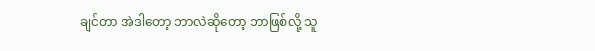ချင်တာ အဲဒါတော့ ဘာလဲဆိုတော့ ဘာဖြစ်လို့ သူ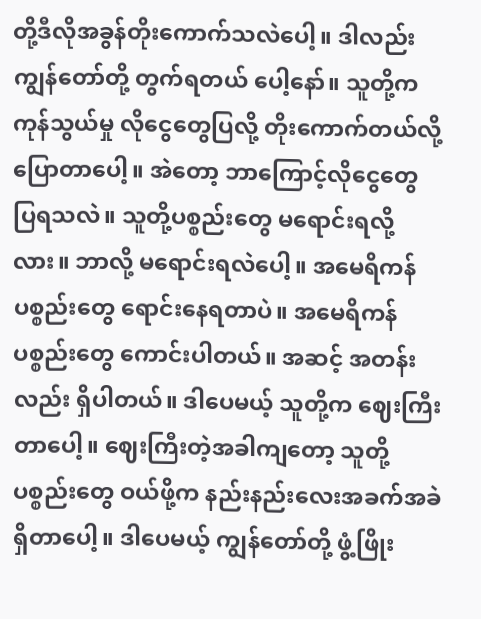တို့ဒီလိုအခွန်တိုးကောက်သလဲပေါ့။ ဒါလည်းကျွန်တော်တို့ တွက်ရတယ် ပေါ့နော်။ သူတို့က ကုန်သွယ်မှု လိုငွေတွေပြလို့ တိုးကောက်တယ်လို့ ပြောတာပေါ့။ အဲတော့ ဘာကြောင့်လိုငွေတွေ ပြရသလဲ။ သူတို့ပစ္စည်းတွေ မရောင်းရလို့လား။ ဘာလို့ မရောင်းရလဲပေါ့။ အမေရိကန်ပစ္စည်းတွေ ရောင်းနေရတာပဲ။ အမေရိကန်ပစ္စည်းတွေ ကောင်းပါတယ်။ အဆင့် အတန်းလည်း ရှိပါတယ်။ ဒါပေမယ့် သူတို့က ဈေးကြီးတာပေါ့။ ဈေးကြီးတဲ့အခါကျတော့ သူတို့ ပစ္စည်းတွေ ဝယ်ဖို့က နည်းနည်းလေးအခက်အခဲ ရှိတာပေါ့။ ဒါပေမယ့် ကျွန်တော်တို့ ဖွံ့ဖြိုး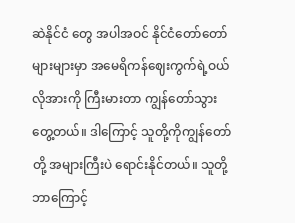ဆဲနိုင်ငံ တွေ အပါအဝင် နိုင်ငံတော်တော်များများမှာ အမေရိကန်ဈေးကွက်ရဲ့ဝယ်လိုအားကို ကြီးမားတာ ကျွန်တော်သွားတွေ့တယ်။ ဒါကြောင့် သူတို့ကိုကျွန်တော်တို့ အများကြီးပဲ ရောင်းနိုင်တယ်။ သူတို့ ဘာကြောင့်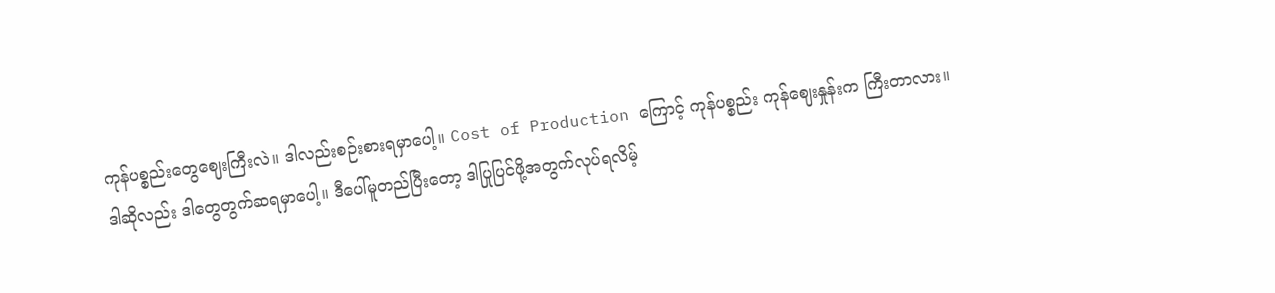ကုန်ပစ္စည်းတွေဈေးကြီးလဲ။ ဒါလည်းစဉ်းစားရမှာပေါ့။ Cost of Production ကြောင့် ကုန်ပစ္စည်း ကုန်ဈေးနှုန်းက ကြီးတာလား။ ဒါဆိုလည်း ဒါတွေတွက်ဆရမှာပေါ့။ ဒီပေါ်မူတည်ပြီးတော့ ဒါပြုပြင်ဖို့အတွက်လုပ်ရလိမ့်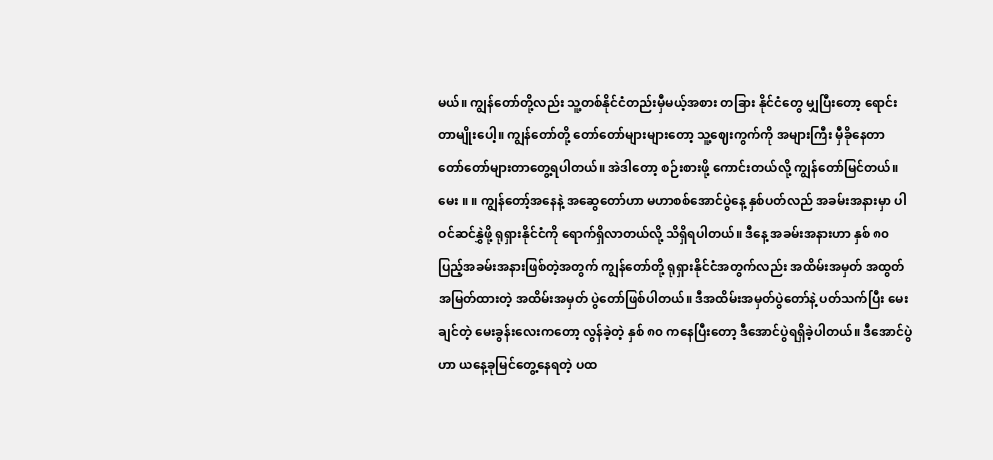မယ်။ ကျွန်တော်တို့လည်း သူ့တစ်နိုင်ငံတည်းမှီမယ့်အစား တခြား နိုင်ငံတွေ မျှပြီးတော့ ရောင်းတာမျိုးပေါ့။ ကျွန်တော်တို့ တော်တော်များများတော့ သူ့ဈေးကွက်ကို အများကြီး မှီခိုနေတာ တော်တော်များတာတွေ့ရပါတယ်။ အဲဒါတော့ စဉ်းစားဖို့ ကောင်းတယ်လို့ ကျွန်တော်မြင်တယ်။
မေး ။ ။ ကျွန်တော့်အနေနဲ့ အဆွေတော်ဟာ မဟာစစ်အောင်ပွဲနေ့ နှစ်ပတ်လည် အခမ်းအနားမှာ ပါဝင်ဆင်နွှဲဖို့ ရုရှားနိုင်ငံကို ရောက်ရှိလာတယ်လို့ သိရှိရပါတယ်။ ဒီနေ့ အခမ်းအနားဟာ နှစ် ၈၀ ပြည့်အခမ်းအနားဖြစ်တဲ့အတွက် ကျွန်တော်တို့ ရုရှားနိုင်ငံအတွက်လည်း အထိမ်းအမှတ် အထွတ်အမြတ်ထားတဲ့ အထိမ်းအမှတ် ပွဲတော်ဖြစ်ပါတယ်။ ဒီအထိမ်းအမှတ်ပွဲတော်နဲ့ ပတ်သက်ပြီး မေးချင်တဲ့ မေးခွန်းလေးကတော့ လွန်ခဲ့တဲ့ နှစ် ၈၀ ကနေပြီးတော့ ဒီအောင်ပွဲရရှိခဲ့ပါတယ်။ ဒီအောင်ပွဲဟာ ယနေ့ခုမြင်တွေ့နေရတဲ့ ပထ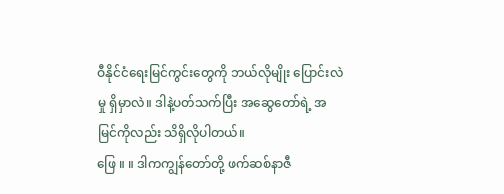ဝီနိုင်ငံရေးမြင်ကွင်းတွေကို ဘယ်လိုမျိုး ပြောင်းလဲမှု ရှိမှာလဲ။ ဒါနဲ့ပတ်သက်ပြီး အဆွေတော်ရဲ့ အမြင်ကိုလည်း သိရှိလိုပါတယ်။
ဖြေ ။ ။ ဒါကကျွန်တော်တို့ ဖက်ဆစ်နာဇီ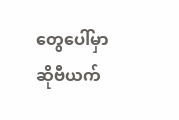တွေပေါ်မှာ ဆိုဗီယက်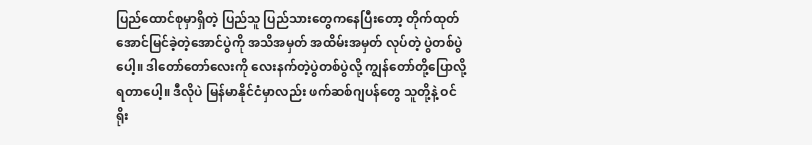ပြည်ထောင်စုမှာရှိတဲ့ ပြည်သူ ပြည်သားတွေကနေပြီးတော့ တိုက်ထုတ်အောင်မြင်ခဲ့တဲ့အောင်ပွဲကို အသိအမှတ် အထိမ်းအမှတ် လုပ်တဲ့ ပွဲတစ်ပွဲပေါ့။ ဒါတော်တော်လေးကို လေးနက်တဲ့ပွဲတစ်ပွဲလို့ ကျွန်တော်တို့ပြောလို့ရတာပေါ့။ ဒီလိုပဲ မြန်မာနိုင်ငံမှာလည်း ဖက်ဆစ်ဂျပန်တွေ သူတို့နဲ့ ဝင်ရိုး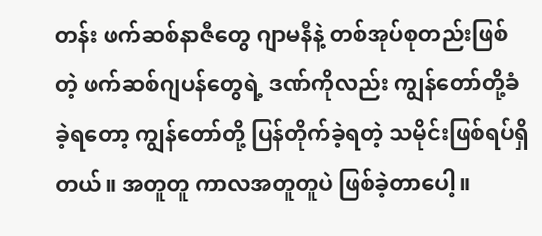တန်း ဖက်ဆစ်နာဇီတွေ ဂျာမနီနဲ့ တစ်အုပ်စုတည်းဖြစ်တဲ့ ဖက်ဆစ်ဂျပန်တွေရဲ့ ဒဏ်ကိုလည်း ကျွန်တော်တို့ခံခဲ့ရတော့ ကျွန်တော်တို့ ပြန်တိုက်ခဲ့ရတဲ့ သမိုင်းဖြစ်ရပ်ရှိတယ်။ အတူတူ ကာလအတူတူပဲ ဖြစ်ခဲ့တာပေါ့။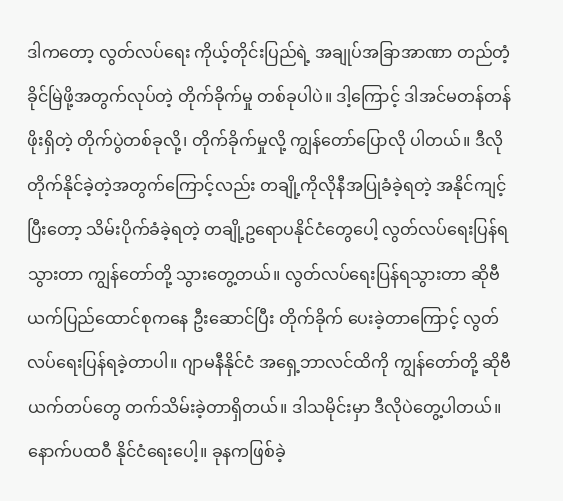ဒါကတော့ လွတ်လပ်ရေး ကိုယ့်တိုင်းပြည်ရဲ့ အချုပ်အခြာအာဏာ တည်တံ့ခိုင်မြဲဖို့အတွက်လုပ်တဲ့ တိုက်ခိုက်မှု တစ်ခုပါပဲ။ ဒါ့ကြောင့် ဒါအင်မတန်တန်ဖိုးရှိတဲ့ တိုက်ပွဲတစ်ခုလို့၊ တိုက်ခိုက်မှုလို့ ကျွန်တော်ပြောလို ပါတယ်။ ဒီလို တိုက်နိုင်ခဲ့တဲ့အတွက်ကြောင့်လည်း တချို့ကိုလိုနီအပြုခံခဲ့ရတဲ့ အနိုင်ကျင့်ပြီးတော့ သိမ်းပိုက်ခံခဲ့ရတဲ့ တချို့ဥရောပနိုင်ငံတွေပေါ့ လွတ်လပ်ရေးပြန်ရသွားတာ ကျွန်တော်တို့ သွားတွေ့တယ်။ လွတ်လပ်ရေးပြန်ရသွားတာ ဆိုဗီယက်ပြည်ထောင်စုကနေ ဦးဆောင်ပြီး တိုက်ခိုက် ပေးခဲ့တာကြောင့် လွတ်လပ်ရေးပြန်ရခဲ့တာပါ။ ဂျာမနီနိုင်ငံ အရှေ့ဘာလင်ထိကို ကျွန်တော်တို့ ဆိုဗီယက်တပ်တွေ တက်သိမ်းခဲ့တာရှိတယ်။ ဒါသမိုင်းမှာ ဒီလိုပဲတွေ့ပါတယ်။ နောက်ပထဝီ နိုင်ငံရေးပေါ့။ ခုနကဖြစ်ခဲ့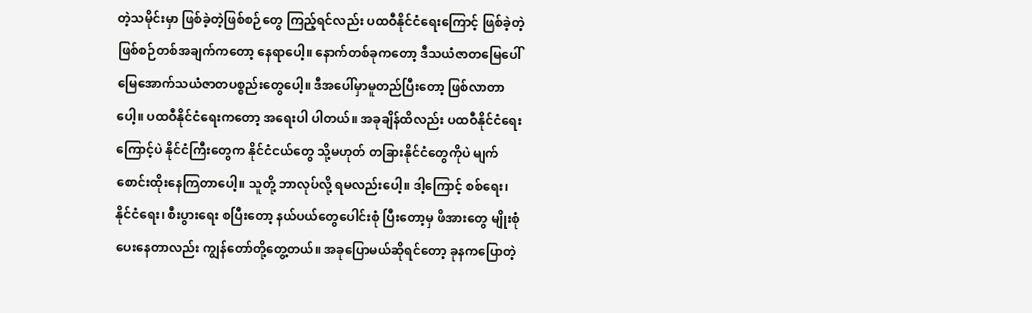တဲ့သမိုင်းမှာ ဖြစ်ခဲ့တဲ့ဖြစ်စဉ်တွေ ကြည့်ရင်လည်း ပထဝီနိုင်ငံရေးကြောင့် ဖြစ်ခဲ့တဲ့ ဖြစ်စဉ်တစ်အချက်ကတော့ နေရာပေါ့။ နောက်တစ်ခုကတော့ ဒီသယံဇာတမြေပေါ် မြေအောက်သယံဇာတပစ္စည်းတွေပေါ့။ ဒီအပေါ်မှာမူတည်ပြီးတော့ ဖြစ်လာတာပေါ့။ ပထဝီနိုင်ငံရေးကတော့ အရေးပါ ပါတယ်။ အခုချိန်ထိလည်း ပထဝီနိုင်ငံရေးကြောင့်ပဲ နိုင်ငံကြီးတွေက နိုင်ငံငယ်တွေ သို့မဟုတ် တခြားနိုင်ငံတွေကိုပဲ မျက်စောင်းထိုးနေကြတာပေါ့။ သူတို့ ဘာလုပ်လို့ ရမလည်းပေါ့။ ဒါ့ကြောင့် စစ်ရေး၊ နိုင်ငံရေး၊ စီးပွားရေး စပြီးတော့ နယ်ပယ်တွေပေါင်းစုံ ပြီးတော့မှ ဖိအားတွေ မျိုးစုံပေးနေတာလည်း ကျွန်တော်တို့တွေ့တယ်။ အခုပြောမယ်ဆိုရင်တော့ ခုနကပြောတဲ့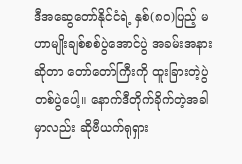ဒီအဆွေတော်နိုင်ငံရဲ့ နှစ်(၈၀)ပြည့် မဟာမျိုးချစ်စစ်ပွဲအောင်ပွဲ အခမ်းအနားဆိုတာ တော်တော်ကြီးကို ထူးခြားတဲ့ပွဲတစ်ပွဲပေါ့။ နောက်ဒီတိုက်ခိုက်တဲ့အခါမှာလည်း ဆိုဗီယက်ရုရှား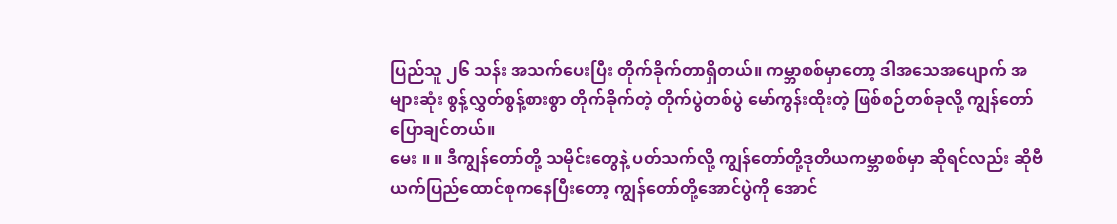ပြည်သူ ၂၆ သန်း အသက်ပေးပြီး တိုက်ခိုက်တာရှိတယ်။ ကမ္ဘာစစ်မှာတော့ ဒါအသေအပျောက် အများဆုံး စွန့်လွှတ်စွန့်စားစွာ တိုက်ခိုက်တဲ့ တိုက်ပွဲတစ်ပွဲ မော်ကွန်းထိုးတဲ့ ဖြစ်စဉ်တစ်ခုလို့ ကျွန်တော် ပြောချင်တယ်။
မေး ။ ။ ဒီကျွန်တော်တို့ သမိုင်းတွေနဲ့ ပတ်သက်လို့ ကျွန်တော်တို့ဒုတိယကမ္ဘာစစ်မှာ ဆိုရင်လည်း ဆိုဗီယက်ပြည်ထောင်စုကနေပြီးတော့ ကျွန်တော်တို့အောင်ပွဲကို အောင်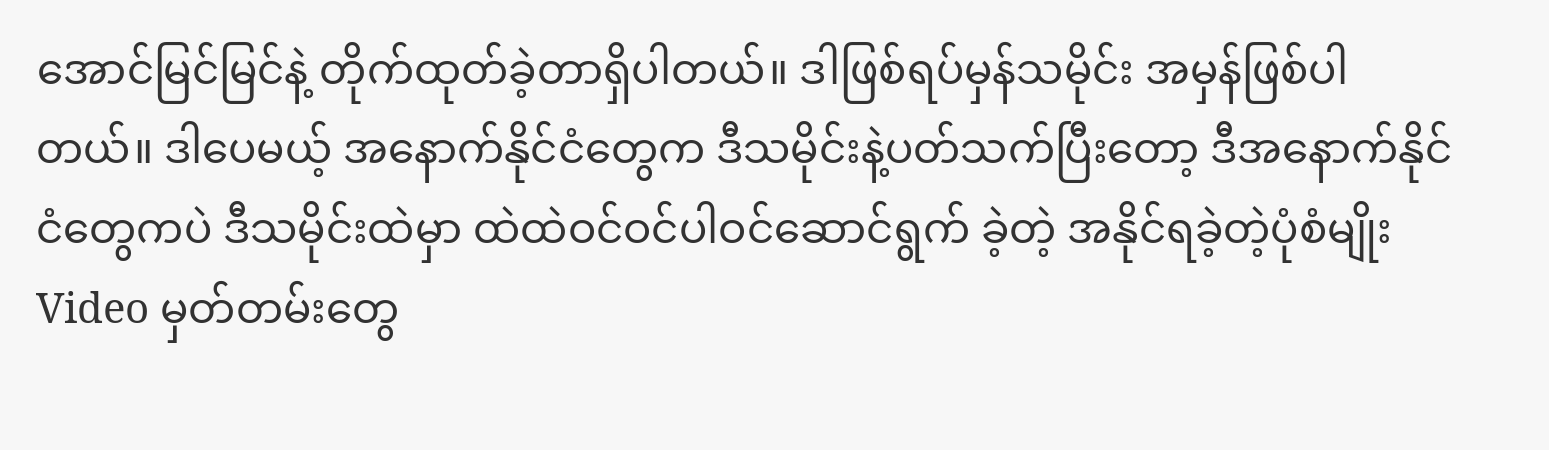အောင်မြင်မြင်နဲ့ တိုက်ထုတ်ခဲ့တာရှိပါတယ်။ ဒါဖြစ်ရပ်မှန်သမိုင်း အမှန်ဖြစ်ပါတယ်။ ဒါပေမယ့် အနောက်နိုင်ငံတွေက ဒီသမိုင်းနဲ့ပတ်သက်ပြီးတော့ ဒီအနောက်နိုင်ငံတွေကပဲ ဒီသမိုင်းထဲမှာ ထဲထဲဝင်ဝင်ပါဝင်ဆောင်ရွက် ခဲ့တဲ့ အနိုင်ရခဲ့တဲ့ပုံစံမျိုး Video မှတ်တမ်းတွေ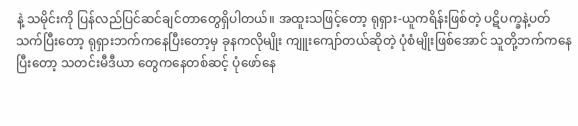နဲ့ သမိုင်းကို ပြန်လည်ပြင်ဆင်ချင်တာတွေရှိပါတယ်။ အထူးသဖြင့်တော့ ရုရှား-ယူကရိန်းဖြစ်တဲ့ ပဋိပက္ခနဲ့ပတ်သက်ပြီးတော့ ရုရှားဘက်ကနေပြီးတော့မှ ခုနကလိုမျိုး ကျူးကျော်တယ်ဆိုတဲ့ ပုံစံမျိုးဖြစ်အောင် သူတို့ဘက်ကနေပြီးတော့ သတင်းမီဒီယာ တွေကနေတစ်ဆင့် ပုံဖော်နေ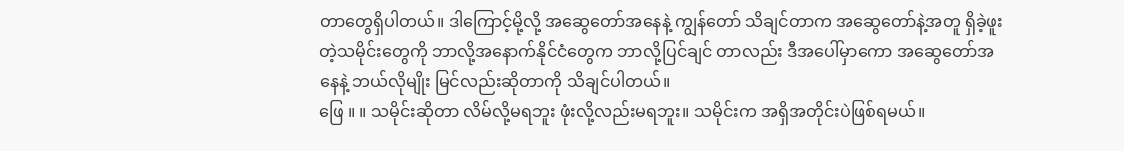တာတွေရှိပါတယ်။ ဒါကြောင့်မို့လို့ အဆွေတော်အနေနဲ့ ကျွန်တော် သိချင်တာက အဆွေတော်နဲ့အတူ ရှိခဲ့ဖူးတဲ့သမိုင်းတွေကို ဘာလို့အနောက်နိုင်ငံတွေက ဘာလို့ပြင်ချင် တာလည်း ဒီအပေါ်မှာကော အဆွေတော်အနေနဲ့ ဘယ်လိုမျိုး မြင်လည်းဆိုတာကို သိချင်ပါတယ်။
ဖြေ ။ ။ သမိုင်းဆိုတာ လိမ်လို့မရဘူး ဖုံးလို့လည်းမရဘူး။ သမိုင်းက အရှိအတိုင်းပဲဖြစ်ရမယ်။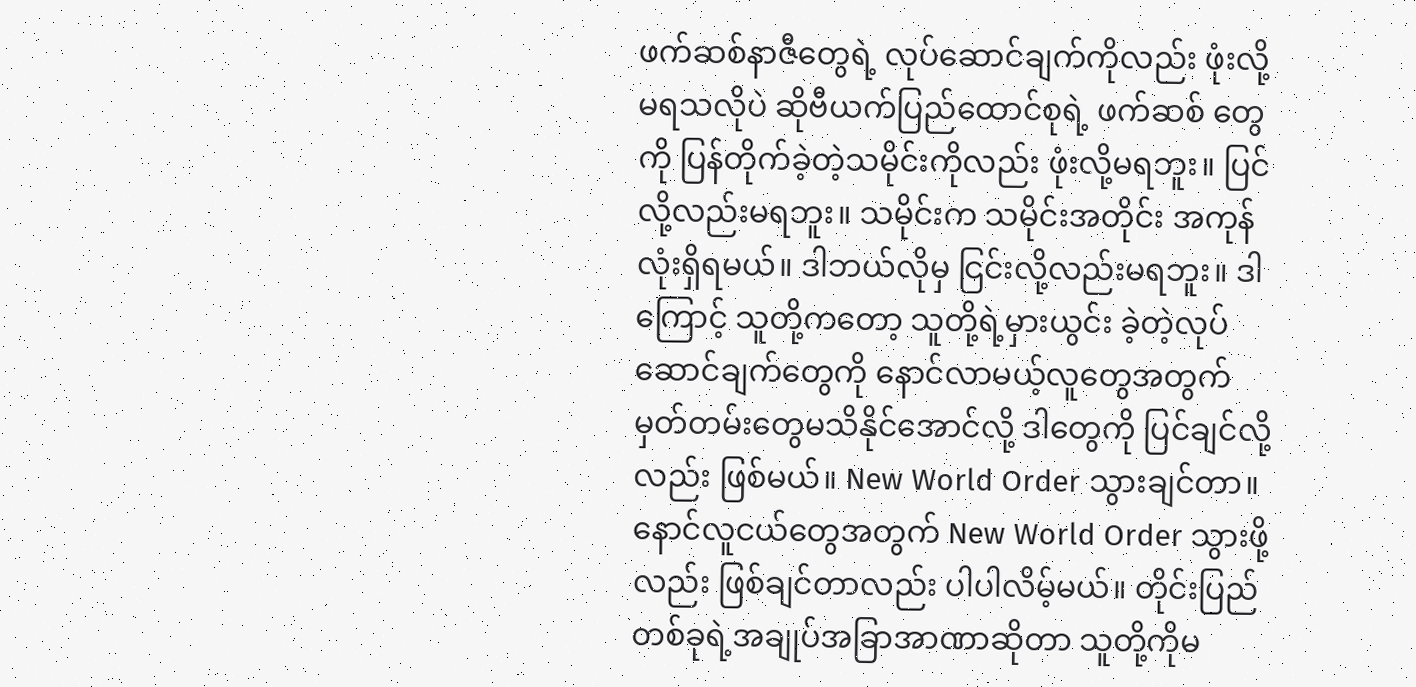ဖက်ဆစ်နာဇီတွေရဲ့ လုပ်ဆောင်ချက်ကိုလည်း ဖုံးလို့မရသလိုပဲ ဆိုဗီယက်ပြည်ထောင်စုရဲ့ ဖက်ဆစ် တွေကို ပြန်တိုက်ခဲ့တဲ့သမိုင်းကိုလည်း ဖုံးလို့မရဘူး။ ပြင်လို့လည်းမရဘူး။ သမိုင်းက သမိုင်းအတိုင်း အကုန်လုံးရှိရမယ်။ ဒါဘယ်လိုမှ ငြင်းလို့လည်းမရဘူး။ ဒါကြောင့် သူတို့ကတော့ သူတို့ရဲ့မှားယွင်း ခဲ့တဲ့လုပ်ဆောင်ချက်တွေကို နောင်လာမယ့်လူတွေအတွက် မှတ်တမ်းတွေမသိနိုင်အောင်လို့ ဒါတွေကို ပြင်ချင်လို့လည်း ဖြစ်မယ်။ New World Order သွားချင်တာ။ နောင်လူငယ်တွေအတွက် New World Order သွားဖို့လည်း ဖြစ်ချင်တာလည်း ပါပါလိမ့်မယ်။ တိုင်းပြည်တစ်ခုရဲ့အချုပ်အခြာအာဏာဆိုတာ သူတို့ကိုမ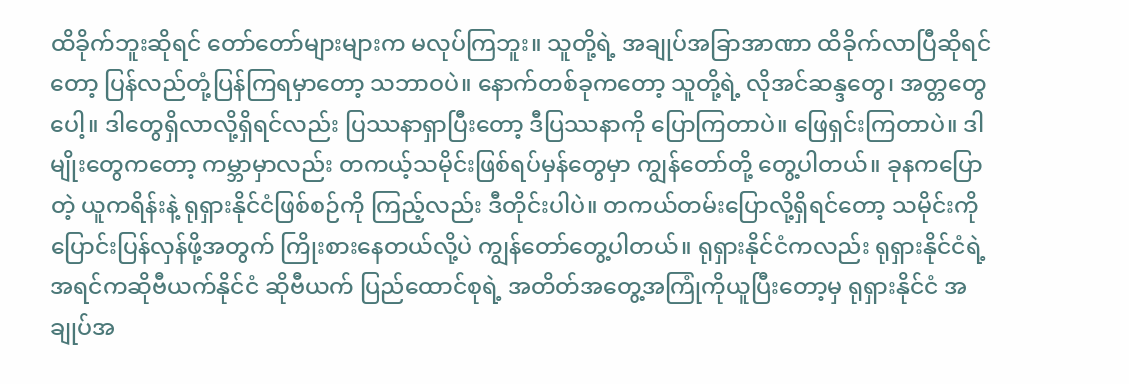ထိခိုက်ဘူးဆိုရင် တော်တော်များများက မလုပ်ကြဘူး။ သူတို့ရဲ့ အချုပ်အခြာအာဏာ ထိခိုက်လာပြီဆိုရင်တော့ ပြန်လည်တုံ့ပြန်ကြရမှာတော့ သဘာဝပဲ။ နောက်တစ်ခုကတော့ သူတို့ရဲ့ လိုအင်ဆန္ဒတွေ၊ အတ္တတွေပေါ့။ ဒါတွေရှိလာလို့ရှိရင်လည်း ပြဿနာရှာပြီးတော့ ဒီပြဿနာကို ပြောကြတာပဲ။ ဖြေရှင်းကြတာပဲ။ ဒါမျိုးတွေကတော့ ကမ္ဘာမှာလည်း တကယ့်သမိုင်းဖြစ်ရပ်မှန်တွေမှာ ကျွန်တော်တို့ တွေ့ပါတယ်။ ခုနကပြောတဲ့ ယူကရိန်းနဲ့ ရုရှားနိုင်ငံဖြစ်စဉ်ကို ကြည့်လည်း ဒီတိုင်းပါပဲ။ တကယ်တမ်းပြောလို့ရှိရင်တော့ သမိုင်းကို ပြောင်းပြန်လှန်ဖို့အတွက် ကြိုးစားနေတယ်လို့ပဲ ကျွန်တော်တွေ့ပါတယ်။ ရုရှားနိုင်ငံကလည်း ရုရှားနိုင်ငံရဲ့ အရင်ကဆိုဗီယက်နိုင်ငံ ဆိုဗီယက် ပြည်ထောင်စုရဲ့ အတိတ်အတွေ့အကြုံကိုယူပြီးတော့မှ ရုရှားနိုင်ငံ အချုပ်အ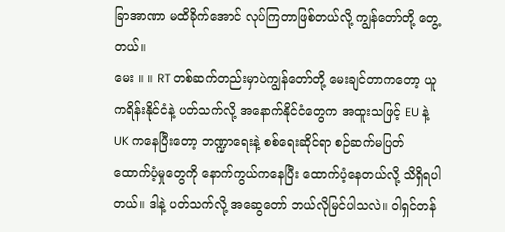ခြာအာဏာ မထိခိုက်အောင် လုပ်ကြတာဖြစ်တယ်လို့ ကျွန်တော်တို့ တွေ့တယ်။
မေး ။ ။ RT တစ်ဆက်တည်းမှာပဲကျွန်တော်တို့ မေးချင်တာကတော့ ယူကရိန်းနိုင်ငံနဲ့ ပတ်သက်လို့ အနောက်နိုင်ငံတွေက အထူးသဖြင့် EU နဲ့ UK ကနေပြီးတော့ ဘဏ္ဍာရေးနဲ့ စစ်ရေးဆိုင်ရာ စဉ်ဆက်မပြတ် ထောက်ပံ့မှုတွေကို နောက်ကွယ်ကနေပြီး ထောက်ပံ့နေတယ်လို့ သိရှိရပါတယ်။ ဒါနဲ့ ပတ်သက်လို့ အဆွေတော် ဘယ်လိုမြင်ပါသလဲ။ ဝါရှင်တန်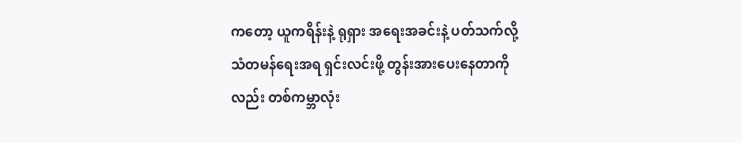ကတော့ ယူကရိန်းနဲ့ ရုရှား အရေးအခင်းနဲ့ ပတ်သက်လို့ သံတမန်ရေးအရ ရှင်းလင်းဖို့ တွန်းအားပေးနေတာကိုလည်း တစ်ကမ္ဘာလုံး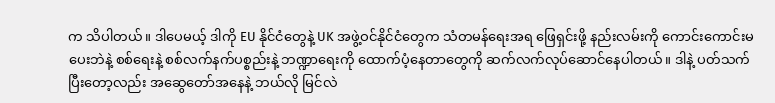က သိပါတယ်။ ဒါပေမယ့် ဒါကို EU နိုင်ငံတွေနဲ့ UK အဖွဲ့ဝင်နိုင်ငံတွေက သံတမန်ရေးအရ ဖြေရှင်းဖို့ နည်းလမ်းကို ကောင်းကောင်းမပေးဘဲနဲ့ စစ်ရေးနဲ့ စစ်လက်နက်ပစ္စည်းနဲ့ ဘဏ္ဍာရေးကို ထောက်ပံ့နေတာတွေကို ဆက်လက်လုပ်ဆောင်နေပါတယ်။ ဒါနဲ့ ပတ်သက်ပြီးတော့လည်း အဆွေတော်အနေနဲ့ ဘယ်လို မြင်လဲ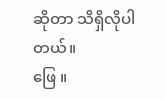ဆိုတာ သိရှိလိုပါတယ်။
ဖြေ ။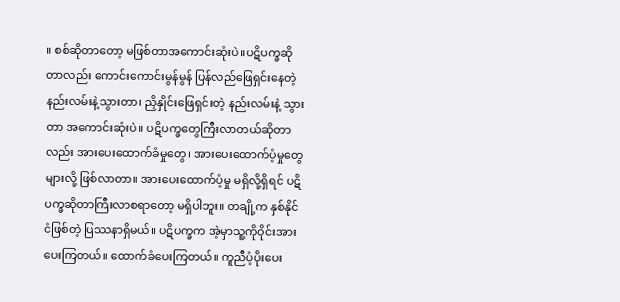။ စစ်ဆိုတာတော့ မဖြစ်တာအကောင်းဆုံးပဲ။ပဋိပက္ခဆိုတာလည်း ကောင်းကောင်းမွန်မွန် ပြန်လည်ဖြေရှင်းနေတဲ့ နည်းလမ်းနဲ့သွားတာ၊ ညှိနှိုင်းဖြေရှင်းတဲ့ နည်းလမ်းနဲ့ သွားတာ အကောင်းဆုံးပဲ။ ပဋိပက္ခတွေကြီးလာတယ်ဆိုတာလည်း အားပေးထောက်ခံမှုတွေ၊ အားပေးထောက်ပံ့မှုတွေများလို့ ဖြစ်လာတာ။ အားပေးထောက်ပံ့မှု မရှိလို့ရှိရင် ပဋိပက္ခဆိုတာကြီးလာစရာတော့ မရှိပါဘူး။ တချို့က နှစ်နိုင်ငံဖြစ်တဲ့ ပြဿနာရှိမယ်။ ပဋိပက္ခက အဲ့မှာသူ့ကိုဝိုင်းအားပေးကြတယ်။ ထောက်ခံပေးကြတယ်။ ကူညီပံ့ပိုးပေး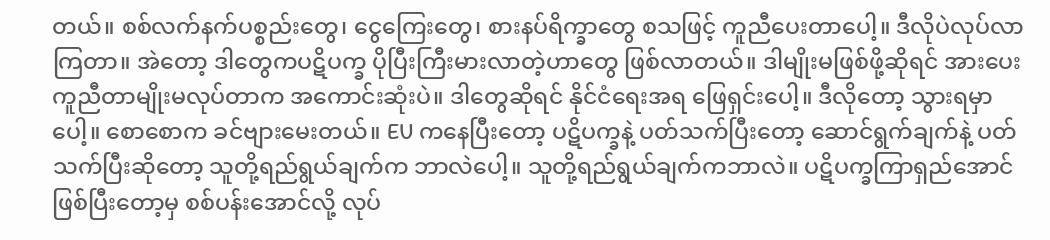တယ်။ စစ်လက်နက်ပစ္စည်းတွေ၊ ငွေကြေးတွေ၊ စားနပ်ရိက္ခာတွေ စသဖြင့် ကူညီပေးတာပေါ့။ ဒီလိုပဲလုပ်လာကြတာ။ အဲတော့ ဒါတွေကပဋိပက္ခ ပိုပြီးကြီးမားလာတဲ့ဟာတွေ ဖြစ်လာတယ်။ ဒါမျိုးမဖြစ်ဖို့ဆိုရင် အားပေးကူညီတာမျိုးမလုပ်တာက အကောင်းဆုံးပဲ။ ဒါတွေဆိုရင် နိုင်ငံရေးအရ ဖြေရှင်းပေါ့။ ဒီလိုတော့ သွားရမှာပေါ့။ စောစောက ခင်ဗျားမေးတယ်။ EU ကနေပြီးတော့ ပဋိပက္ခနဲ့ ပတ်သက်ပြီးတော့ ဆောင်ရွက်ချက်နဲ့ ပတ်သက်ပြီးဆိုတော့ သူတို့ရည်ရွယ်ချက်က ဘာလဲပေါ့။ သူတို့ရည်ရွယ်ချက်ကဘာလဲ။ ပဋိပက္ခကြာရှည်အောင်ဖြစ်ပြီးတော့မှ စစ်ပန်းအောင်လို့ လုပ်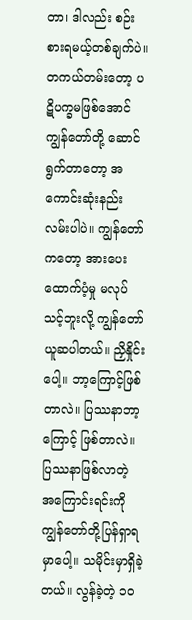တာ၊ ဒါလည်း စဉ်းစားရမယ့်တစ်ချက်ပဲ။ တကယ်တမ်းတော့ ပဋိပက္ခမဖြစ်အောင် ကျွန်တော်တို့ ဆောင်ရွက်တာတော့ အကောင်းဆုံးနည်းလမ်းပါပဲ။ ကျွန်တော်ကတော့ အားပေးထောက်ပံ့မှု မလုပ်သင့်ဘူးလို့ ကျွန်တော်ယူဆပါတယ်။ ညှိနှိုင်းပေါ့။ ဘာ့ကြောင့်ဖြစ်တာလဲ။ ပြဿနာဘာ့ကြောင့် ဖြစ်တာလဲ။ ပြဿနာဖြစ်လာတဲ့ အကြောင်းရင်းကို ကျွန်တော်တို့ပြန်ရှာရမှာပေါ့။ သမိုင်းမှာရှိခဲ့တယ်။ လွန်ခဲ့တဲ့ ၁၀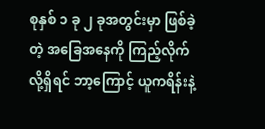စုနှစ် ၁ ခု ၂ ခုအတွင်းမှာ ဖြစ်ခဲ့တဲ့ အခြေအနေကို ကြည့်လိုက်လို့ရှိရင် ဘာ့ကြောင့် ယူကရိန်းနဲ့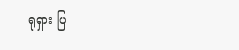ရုရှား ပြ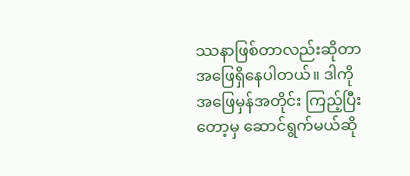ဿနာဖြစ်တာလည်းဆိုတာ အဖြေရှိနေပါတယ်။ ဒါကို အဖြေမှန်အတိုင်း ကြည့်ပြီးတော့မှ ဆောင်ရွက်မယ်ဆို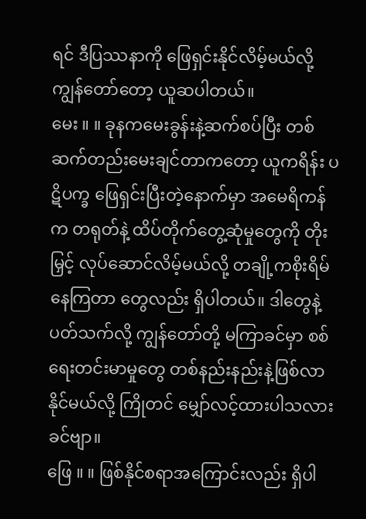ရင် ဒီပြဿနာကို ဖြေရှင်းနိုင်လိမ့်မယ်လို့ ကျွန်တော်တော့ ယူဆပါတယ်။
မေး ။ ။ ခုနကမေးခွန်းနဲ့ဆက်စပ်ပြီး တစ်ဆက်တည်းမေးချင်တာကတော့ ယူကရိန်း ပဋိပက္ခ ဖြေရှင်းပြီးတဲ့နောက်မှာ အမေရိကန်က တရုတ်နဲ့ ထိပ်တိုက်တွေ့ဆုံမှုတွေကို တိုးမြှင့် လုပ်ဆောင်လိမ့်မယ်လို့ တချို့ကစိုးရိမ်နေကြတာ တွေလည်း ရှိပါတယ်။ ဒါတွေနဲ့ ပတ်သက်လို့ ကျွန်တော်တို့ မကြာခင်မှာ စစ်ရေးတင်းမာမှုတွေ တစ်နည်းနည်းနဲ့ဖြစ်လာနိုင်မယ်လို့ ကြိုတင် မျှော်လင့်ထားပါသလားခင်ဗျာ။
ဖြေ ။ ။ ဖြစ်နိုင်စရာအကြောင်းလည်း ရှိပါ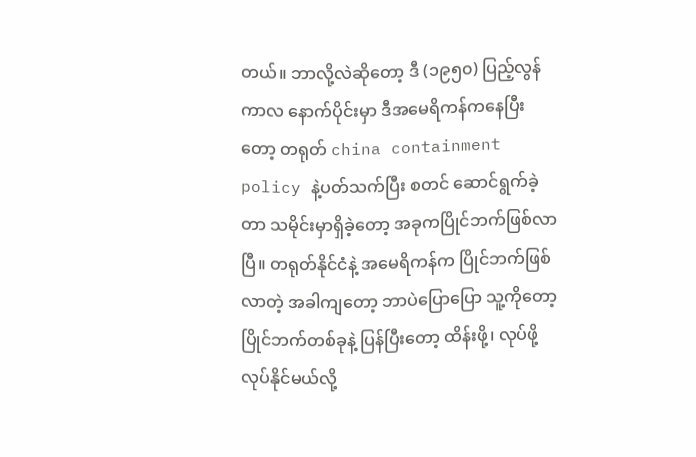တယ်။ ဘာလို့လဲဆိုတော့ ဒီ (၁၉၅၀) ပြည့်လွန် ကာလ နောက်ပိုင်းမှာ ဒီအမေရိကန်ကနေပြီးတော့ တရုတ် china containment policy နဲ့ပတ်သက်ပြီး စတင် ဆောင်ရွက်ခဲ့တာ သမိုင်းမှာရှိခဲ့တော့ အခုကပြိုင်ဘက်ဖြစ်လာပြီ။ တရုတ်နိုင်ငံနဲ့ အမေရိကန်က ပြိုင်ဘက်ဖြစ်လာတဲ့ အခါကျတော့ ဘာပဲပြောပြော သူ့ကိုတော့ ပြိုင်ဘက်တစ်ခုနဲ့ ပြန်ပြီးတော့ ထိန်းဖို့၊ လုပ်ဖို့ လုပ်နိုင်မယ်လို့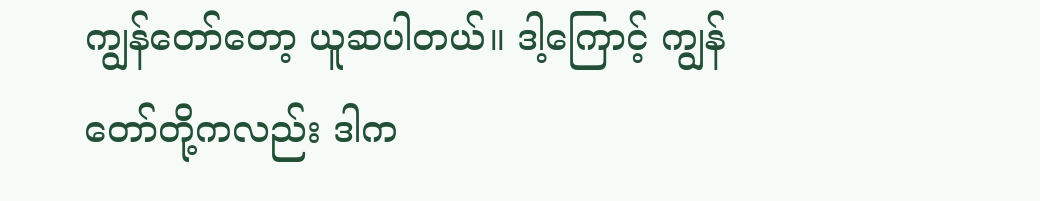ကျွန်တော်တော့ ယူဆပါတယ်။ ဒါ့ကြောင့် ကျွန်တော်တို့ကလည်း ဒါက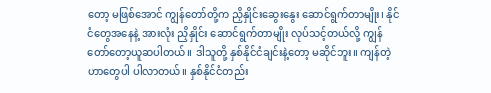တော့ မဖြစ်အောင် ကျွန်တော်တို့က ညှိနှိုင်းဆွေးနွေး ဆောင်ရွက်တာမျိုး၊ နိုင်ငံတွေအနေနဲ့ အားလုံး ညှိနှိုင်း ဆောင်ရွက်တာမျိုး လုပ်သင့်တယ်လို့ ကျွန်တော်တော့ယူဆပါတယ်။ ဒါသူတို့ နှစ်နိုင်ငံချင်းနဲ့တော့ မဆိုင်ဘူး။ ကျန်တဲ့ဟာတွေပါ ပါလာတယ်။ နှစ်နိုင်ငံတည်း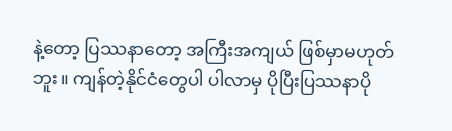နဲ့တော့ ပြဿနာတော့ အကြီးအကျယ် ဖြစ်မှာမဟုတ်ဘူး။ ကျန်တဲ့နိုင်ငံတွေပါ ပါလာမှ ပိုပြီးပြဿနာပို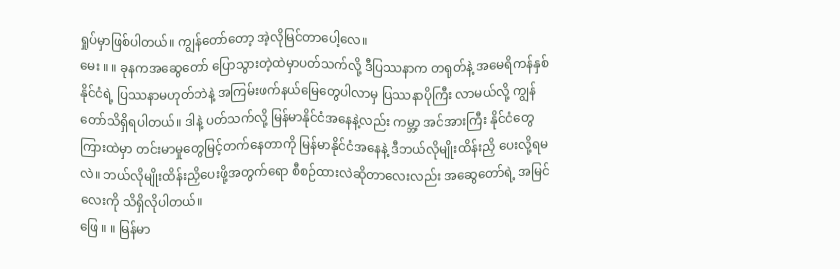ရှုပ်မှာဖြစ်ပါတယ်။ ကျွန်တော်တော့ အဲ့လိုမြင်တာပေါ့လေ။
မေး ။ ။ ခုနကအဆွေတော် ပြောသွားတဲ့ထဲမှာပတ်သက်လို့ ဒီပြဿနာက တရုတ်နဲ့ အမေရိကန်နှစ်နိုင်ငံရဲ့ ပြဿနာမဟုတ်ဘဲနဲ့ အကြမ်းဖက်နယ်မြေတွေပါလာမှ ပြဿနာပိုကြီး လာမယ်လို့ ကျွန်တော်သိရှိရပါတယ်။ ဒါနဲ့ ပတ်သက်လို့ မြန်မာနိုင်ငံအနေနဲ့လည်း ကမ္ဘာ့ အင်အားကြီး နိုင်ငံတွေကြားထဲမှာ တင်းမာမှုတွေမြင့်တက်နေတာကို မြန်မာနိုင်ငံအနေနဲ့ ဒီဘယ်လိုမျိုးထိန်းညှိ ပေးလို့ရမလဲ။ ဘယ်လိုမျိုးထိန်းညှိပေးဖို့အတွက်ရော စီစဉ်ထားလဲဆိုတာလေးလည်း အဆွေတော်ရဲ့ အမြင်လေးကို သိရှိလိုပါတယ်။
ဖြေ ။ ။ မြန်မာ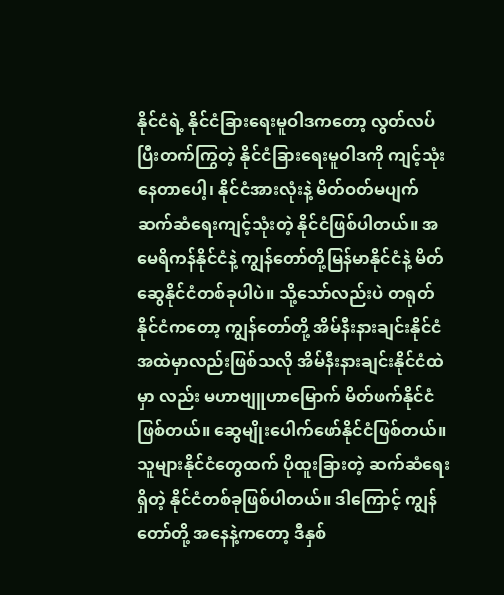နိုင်ငံရဲ့ နိုင်ငံခြားရေးမူဝါဒကတော့ လွတ်လပ်ပြီးတက်ကြွတဲ့ နိုင်ငံခြားရေးမူဝါဒကို ကျင့်သုံးနေတာပေါ့၊ နိုင်ငံအားလုံးနဲ့ မိတ်ဝတ်မပျက် ဆက်ဆံရေးကျင့်သုံးတဲ့ နိုင်ငံဖြစ်ပါတယ်။ အမေရိကန်နိုင်ငံနဲ့ ကျွန်တော်တို့မြန်မာနိုင်ငံနဲ့ မိတ်ဆွေနိုင်ငံတစ်ခုပါပဲ။ သို့သော်လည်းပဲ တရုတ် နိုင်ငံကတော့ ကျွန်တော်တို့ အိမ်နီးနားချင်းနိုင်ငံ အထဲမှာလည်းဖြစ်သလို အိမ်နီးနားချင်းနိုင်ငံထဲမှာ လည်း မဟာဗျူဟာမြောက် မိတ်ဖက်နိုင်ငံဖြစ်တယ်။ ဆွေမျိုးပေါက်ဖော်နိုင်ငံဖြစ်တယ်။ သူများနိုင်ငံတွေထက် ပိုထူးခြားတဲ့ ဆက်ဆံရေးရှိတဲ့ နိုင်ငံတစ်ခုဖြစ်ပါတယ်။ ဒါကြောင့် ကျွန်တော်တို့ အနေနဲ့ကတော့ ဒီနှစ်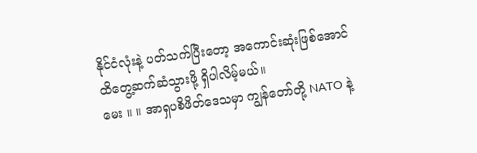နိုင်ငံလုံးနဲ့ ပတ်သက်ပြီးတော့ အကောင်းဆုံးဖြစ်အောင် ထိတွေ့ဆက်ဆံသွားဖို့ ရှိပါလိမ့်မယ်။
မေး ။ ။ အာရှပစိဖိတ်ဒေသမှာ ကျွန်တော်တို့ NATO နဲ့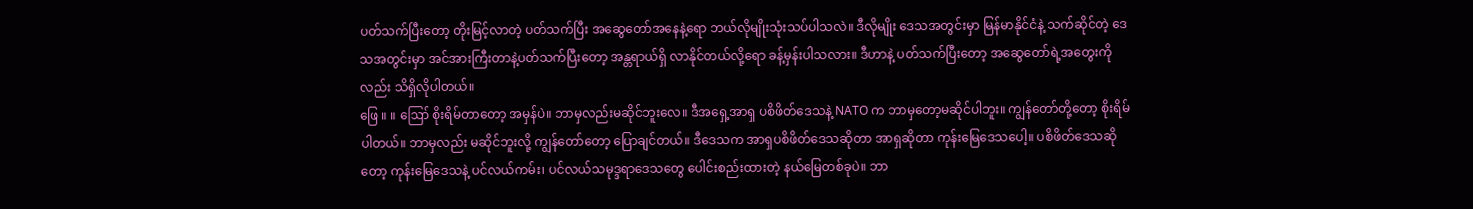ပတ်သက်ပြီးတော့ တိုးမြင့်လာတဲ့ ပတ်သက်ပြီး အဆွေတော်အနေနဲ့ရော ဘယ်လိုမျိုးသုံးသပ်ပါသလဲ။ ဒီလိုမျိုး ဒေသအတွင်းမှာ မြန်မာနိုင်ငံနဲ့ သက်ဆိုင်တဲ့ ဒေသအတွင်းမှာ အင်အားကြီးတာနဲ့ပတ်သက်ပြီးတော့ အန္တရာယ်ရှိ လာနိုင်တယ်လို့ရော ခန့်မှန်းပါသလား။ ဒီဟာနဲ့ ပတ်သက်ပြီးတော့ အဆွေတော်ရဲ့အတွေးကိုလည်း သိရှိလိုပါတယ်။
ဖြေ ။ ။ ဪ စိုးရိမ်တာတော့ အမှန်ပဲ။ ဘာမှလည်းမဆိုင်ဘူးလေ။ ဒီအရှေ့အာရှ ပစိဖိတ်ဒေသနဲ့ NATO က ဘာမှတော့မဆိုင်ပါဘူး။ ကျွန်တော်တို့တော့ စိုးရိမ်ပါတယ်။ ဘာမှလည်း မဆိုင်ဘူးလို့ ကျွန်တော်တော့ ပြောချင်တယ်။ ဒီဒေသက အာရှပစိဖိတ်ဒေသဆိုတာ အာရှဆိုတာ ကုန်းမြေဒေသပေါ့။ ပစိဖိတ်ဒေသဆိုတော့ ကုန်းမြေဒေသနဲ့ ပင်လယ်ကမ်း၊ ပင်လယ်သမုဒ္ဒရာဒေသတွေ ပေါင်းစည်းထားတဲ့ နယ်မြေတစ်ခုပဲ။ ဘာ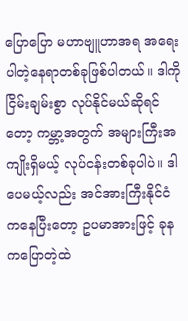ပြောပြော မဟာဗျူဟာအရ အရေးပါတဲ့နေရာတစ်ခုဖြစ်ပါတယ်။ ဒါကို ငြိမ်းချမ်းစွာ လုပ်နိုင်မယ်ဆိုရင်တော့ ကမ္ဘာ့အတွက် အများကြီးအကျိုးရှိမယ့် လုပ်ငန်းတစ်ခုပါပဲ။ ဒါပေမယ့်လည်း အင်အားကြီးနိုင်ငံကနေပြီးတော့ ဥပမာအားဖြင့် ခုနကပြောတဲ့ထဲ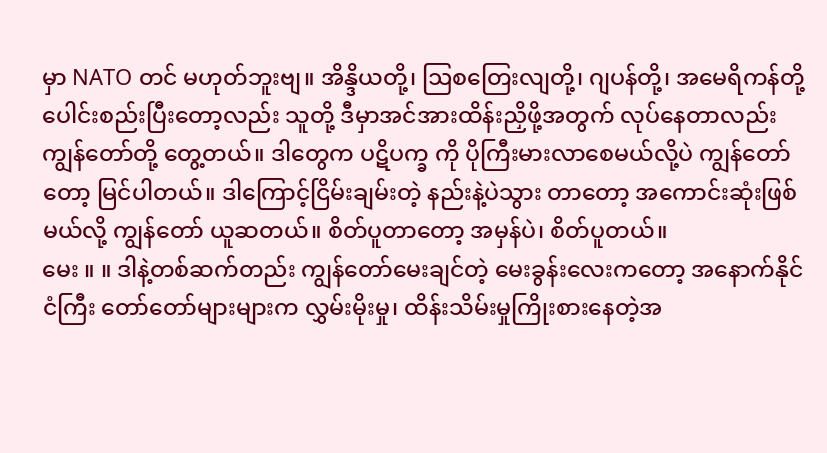မှာ NATO တင် မဟုတ်ဘူးဗျ။ အိန္ဒိယတို့၊ ဩစတြေးလျတို့၊ ဂျပန်တို့၊ အမေရိကန်တို့ ပေါင်းစည်းပြီးတော့လည်း သူတို့ ဒီမှာအင်အားထိန်းညှိဖို့အတွက် လုပ်နေတာလည်း ကျွန်တော်တို့ တွေ့တယ်။ ဒါတွေက ပဋိပက္ခ ကို ပိုကြီးမားလာစေမယ်လို့ပဲ ကျွန်တော်တော့ မြင်ပါတယ်။ ဒါကြောင့်ငြိမ်းချမ်းတဲ့ နည်းနဲ့ပဲသွား တာတော့ အကောင်းဆုံးဖြစ်မယ်လို့ ကျွန်တော် ယူဆတယ်။ စိတ်ပူတာတော့ အမှန်ပဲ၊ စိတ်ပူတယ်။
မေး ။ ။ ဒါနဲ့တစ်ဆက်တည်း ကျွန်တော်မေးချင်တဲ့ မေးခွန်းလေးကတော့ အနောက်နိုင်ငံကြီး တော်တော်များများက လွှမ်းမိုးမှု၊ ထိန်းသိမ်းမှုကြိုးစားနေတဲ့အ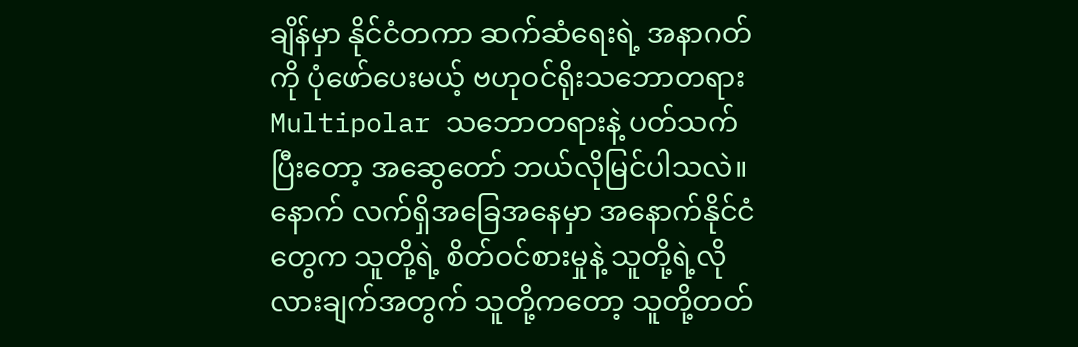ချိန်မှာ နိုင်ငံတကာ ဆက်ဆံရေးရဲ့ အနာဂတ်ကို ပုံဖော်ပေးမယ့် ဗဟုဝင်ရိုးသဘောတရား Multipolar သဘောတရားနဲ့ ပတ်သက်ပြီးတော့ အဆွေတော် ဘယ်လိုမြင်ပါသလဲ။ နောက် လက်ရှိအခြေအနေမှာ အနောက်နိုင်ငံတွေက သူတို့ရဲ့ စိတ်ဝင်စားမှုနဲ့ သူတို့ရဲ့လိုလားချက်အတွက် သူတို့ကတော့ သူတို့တတ်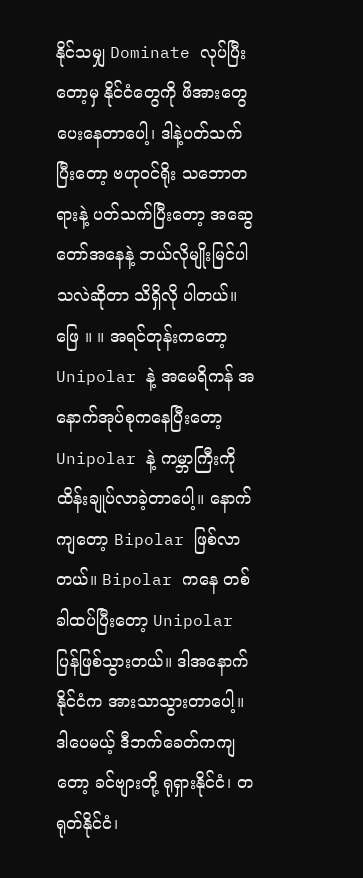နိုင်သမျှ Dominate လုပ်ပြီးတော့မှ နိုင်ငံတွေကို ဖိအားတွေပေးနေတာပေါ့၊ ဒါနဲ့ပတ်သက်ပြီးတော့ ဗဟုဝင်ရိုး သဘောတရားနဲ့ ပတ်သက်ပြီးတော့ အဆွေတော်အနေနဲ့ ဘယ်လိုမျိုးမြင်ပါသလဲဆိုတာ သိရှိလို ပါတယ်။
ဖြေ ။ ။ အရင်တုန်းကတော့ Unipolar နဲ့ အမေရိကန် အနောက်အုပ်စုကနေပြီးတော့ Unipolar နဲ့ ကမ္ဘာကြီးကို ထိန်းချုပ်လာခဲ့တာပေါ့။ နောက်ကျတော့ Bipolar ဖြစ်လာတယ်။ Bipolar ကနေ တစ်ခါထပ်ပြီးတော့ Unipolar ပြန်ဖြစ်သွားတယ်။ ဒါအနောက်နိုင်ငံက အားသာသွားတာပေါ့။ ဒါပေမယ့် ဒီဘက်ခေတ်ကကျတော့ ခင်ဗျားတို့ ရုရှားနိုင်ငံ၊ တရုတ်နိုင်ငံ၊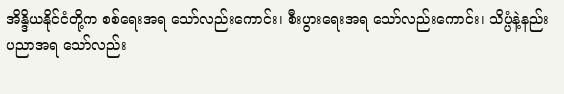အိန္ဒိယနိုင်ငံတို့က စစ်ရေးအရ သော်လည်းကောင်း၊ စီးပွားရေးအရ သော်လည်းကောင်း၊ သိပ္ပံနဲ့နည်းပညာအရ သော်လည်း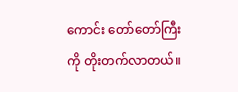ကောင်း တော်တော်ကြီးကို တိုးတက်လာတယ်။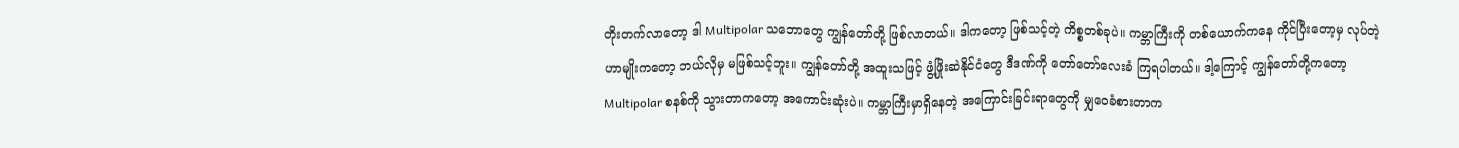တိုးတက်လာတော့ ဒါ Multipolar သဘောတွေ ကျွန်တော်တို့ ဖြစ်လာတယ်။ ဒါကတော့ ဖြစ်သင့်တဲ့ ကိစ္စတစ်ခုပဲ။ ကမ္ဘာကြီးကို တစ်ယောက်ကနေ ကိုင်ပြီးတော့မှ လုပ်တဲ့ဟာမျိုးကတော့ ဘယ်လိုမှ မဖြစ်သင့်ဘူး။ ကျွန်တော်တို့ အထူးသဖြင့် ဖွံ့ဖြိုးဆဲနိုင်ငံတွေ ဒီဒဏ်ကို တော်တော်လေးခံ ကြရပါတယ်။ ဒါ့ကြောင့် ကျွန်တော်တို့ကတော့ Multipolar စနစ်ကို သွားတာကတော့ အကောင်းဆုံးပဲ။ ကမ္ဘာကြီးမှာရှိနေတဲ့ အကြောင်းခြင်းရာတွေကို မျှဝေခံစားတာက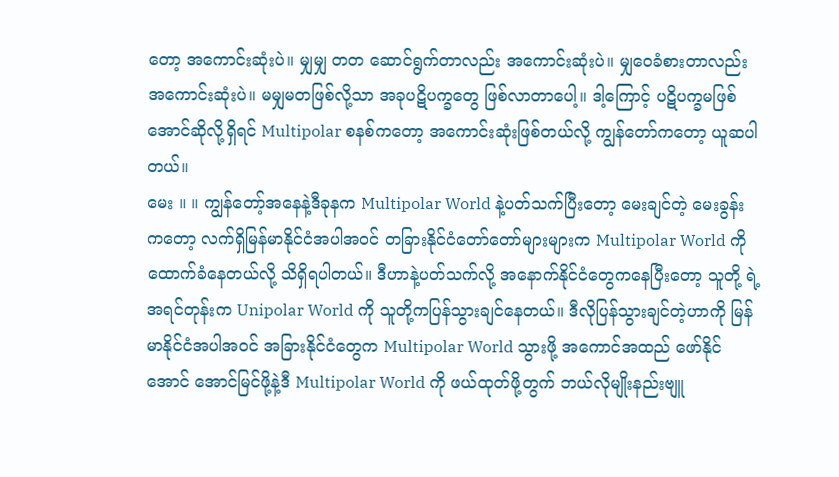တော့ အကောင်းဆုံးပဲ။ မျှမျှ တတ ဆောင်ရွက်တာလည်း အကောင်းဆုံးပဲ။ မျှဝေခံစားတာလည်း အကောင်းဆုံးပဲ။ မမျှမတဖြစ်လို့သာ အခုပဋိပက္ခတွေ ဖြစ်လာတာပေါ့။ ဒါ့ကြောင့် ပဋိပက္ခမဖြစ်အောင်ဆိုလို့ရှိရင် Multipolar စနစ်ကတော့ အကောင်းဆုံးဖြစ်တယ်လို့ ကျွန်တော်ကတော့ ယူဆပါတယ်။
မေး ။ ။ ကျွန်တော့်အနေနဲ့ဒီခုနက Multipolar World နဲ့ပတ်သက်ပြီးတော့ မေးချင်တဲ့ မေးခွန်းကတော့ လက်ရှိမြန်မာနိုင်ငံအပါအဝင် တခြားနိုင်ငံတော်တော်များများက Multipolar World ကို ထောက်ခံနေတယ်လို့ သိရှိရပါတယ်။ ဒီဟာနဲ့ပတ်သက်လို့ အနောက်နိုင်ငံတွေကနေပြီးတော့ သူတို့ ရဲ့အရင်တုန်းက Unipolar World ကို သူတို့ကပြန်သွားချင်နေတယ်။ ဒီလိုပြန်သွားချင်တဲ့ဟာကို မြန်မာနိုင်ငံအပါအဝင် အခြားနိုင်ငံတွေက Multipolar World သွားဖို့ အကောင်အထည် ဖော်နိုင်အောင် အောင်မြင်ဖို့နဲ့ဒီ Multipolar World ကို ဖယ်ထုတ်ဖို့တွက် ဘယ်လိုမျိုးနည်းဗျူ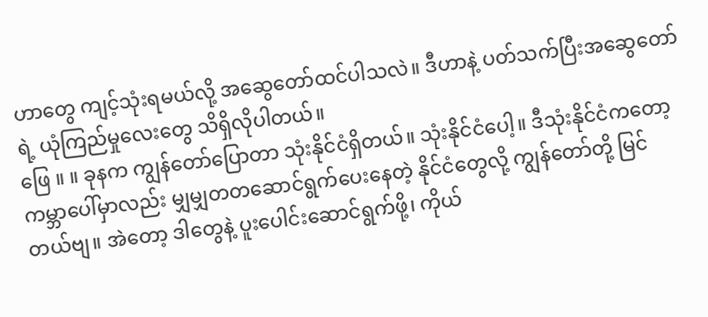ဟာတွေ ကျင့်သုံးရမယ်လို့ အဆွေတော်ထင်ပါသလဲ။ ဒီဟာနဲ့ ပတ်သက်ပြီးအဆွေတော်ရဲ့ ယုံကြည်မှုလေးတွေ သိရှိလိုပါတယ်။
ဖြေ ။ ။ ခုနက ကျွန်တော်ပြောတာ သုံးနိုင်ငံရှိတယ်။ သုံးနိုင်ငံပေါ့။ ဒီသုံးနိုင်ငံကတော့ ကမ္ဘာပေါ်မှာလည်း မျှမျှတတဆောင်ရွက်ပေးနေတဲ့ နိုင်ငံတွေလို့ ကျွန်တော်တို့ မြင်တယ်ဗျ။ အဲတော့ ဒါတွေနဲ့ ပူးပေါင်းဆောင်ရွက်ဖို့၊ ကိုယ်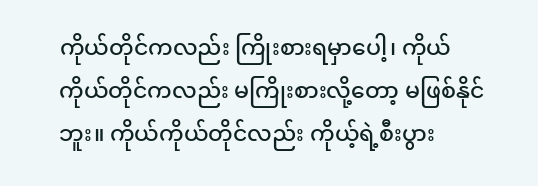ကိုယ်တိုင်ကလည်း ကြိုးစားရမှာပေါ့၊ ကိုယ်ကိုယ်တိုင်ကလည်း မကြိုးစားလို့တော့ မဖြစ်နိုင်ဘူး။ ကိုယ်ကိုယ်တိုင်လည်း ကိုယ့်ရဲ့စီးပွား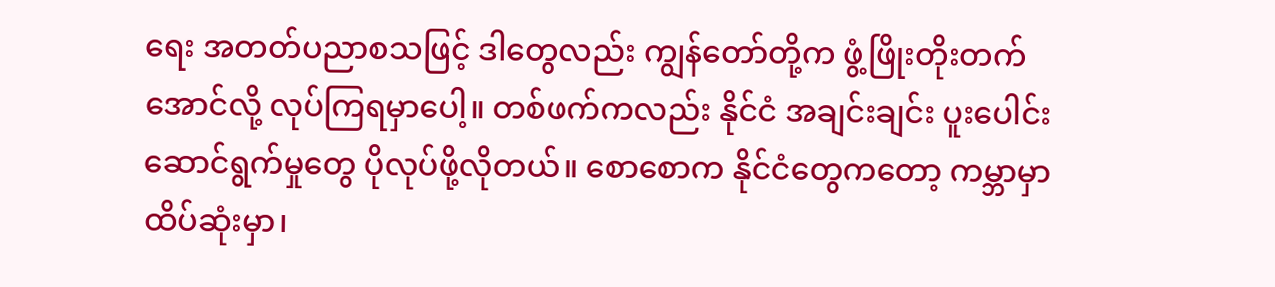ရေး အတတ်ပညာစသဖြင့် ဒါတွေလည်း ကျွန်တော်တို့က ဖွံ့ဖြိုးတိုးတက်အောင်လို့ လုပ်ကြရမှာပေါ့။ တစ်ဖက်ကလည်း နိုင်ငံ အချင်းချင်း ပူးပေါင်းဆောင်ရွက်မှုတွေ ပိုလုပ်ဖို့လိုတယ်။ စောစောက နိုင်ငံတွေကတော့ ကမ္ဘာမှာ ထိပ်ဆုံးမှာ၊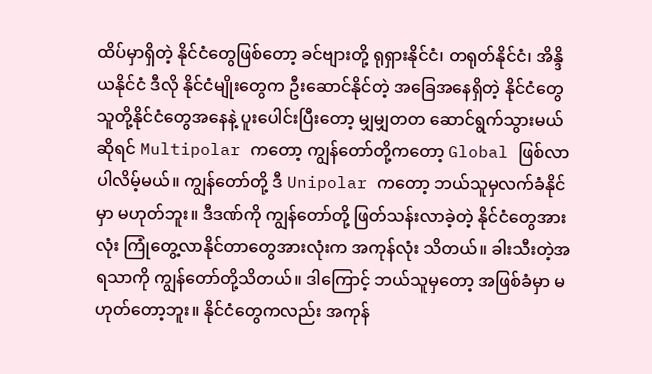ထိပ်မှာရှိတဲ့ နိုင်ငံတွေဖြစ်တော့ ခင်ဗျားတို့ ရုရှားနိုင်ငံ၊ တရုတ်နိုင်ငံ၊ အိန္ဒိယနိုင်ငံ ဒီလို နိုင်ငံမျိုးတွေက ဦးဆောင်နိုင်တဲ့ အခြေအနေရှိတဲ့ နိုင်ငံတွေ သူတို့နိုင်ငံတွေအနေနဲ့ ပူးပေါင်းပြီးတော့ မျှမျှတတ ဆောင်ရွက်သွားမယ်ဆိုရင် Multipolar ကတော့ ကျွန်တော်တို့ကတော့ Global ဖြစ်လာ ပါလိမ့်မယ်။ ကျွန်တော်တို့ ဒီ Unipolar ကတော့ ဘယ်သူမှလက်ခံနိုင်မှာ မဟုတ်ဘူး။ ဒီဒဏ်ကို ကျွန်တော်တို့ ဖြတ်သန်းလာခဲ့တဲ့ နိုင်ငံတွေအားလုံး ကြုံတွေ့လာနိုင်တာတွေအားလုံးက အကုန်လုံး သိတယ်။ ခါးသီးတဲ့အရသာကို ကျွန်တော်တို့သိတယ်။ ဒါကြောင့် ဘယ်သူမှတော့ အဖြစ်ခံမှာ မဟုတ်တော့ဘူး။ နိုင်ငံတွေကလည်း အကုန်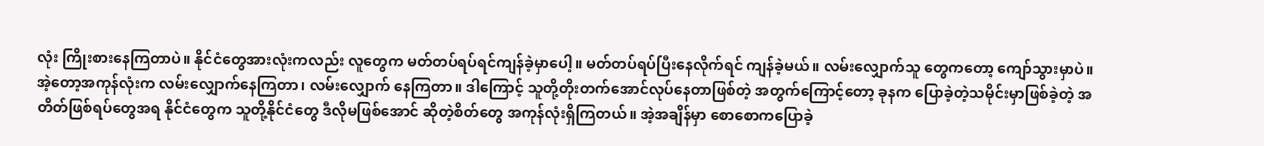လုံး ကြိုးစားနေကြတာပဲ။ နိုင်ငံတွေအားလုံးကလည်း လူတွေက မတ်တပ်ရပ်ရင်ကျန်ခဲ့မှာပေါ့။ မတ်တပ်ရပ်ပြီးနေလိုက်ရင် ကျန်ခဲ့မယ်။ လမ်းလျှောက်သူ တွေကတော့ ကျော်သွားမှာပဲ။ အဲ့တော့အကုန်လုံးက လမ်းလျှောက်နေကြတာ၊ လမ်းလျှောက် နေကြတာ။ ဒါကြောင့် သူတို့တိုးတက်အောင်လုပ်နေတာဖြစ်တဲ့ အတွက်ကြောင့်တော့ ခုနက ပြောခဲ့တဲ့သမိုင်းမှာဖြစ်ခဲ့တဲ့ အတိတ်ဖြစ်ရပ်တွေအရ နိုင်ငံတွေက သူတို့နိုင်ငံတွေ ဒီလိုမဖြစ်အောင် ဆိုတဲ့စိတ်တွေ အကုန်လုံးရှိကြတယ်။ အဲ့အချိန်မှာ စောစောကပြောခဲ့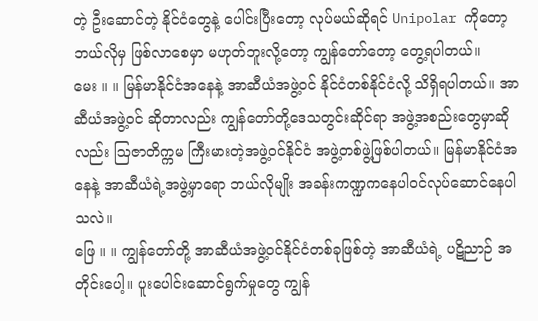တဲ့ ဦးဆောင်တဲ့ နိုင်ငံတွေနဲ့ ပေါင်းပြီးတော့ လုပ်မယ်ဆိုရင် Unipolar ကိုတော့ ဘယ်လိုမှ ဖြစ်လာစေမှာ မဟုတ်ဘူးလို့တော့ ကျွန်တော်တော့ တွေ့ရပါတယ်။
မေး ။ ။ မြန်မာနိုင်ငံအနေနဲ့ အာဆီယံအဖွဲ့ဝင် နိုင်ငံတစ်နိုင်ငံလို့ သိရှိရပါတယ်။ အာဆီယံအဖွဲ့ဝင် ဆိုတာလည်း ကျွန်တော်တို့ဒေသတွင်းဆိုင်ရာ အဖွဲ့အစည်းတွေမှာဆိုလည်း ဩဇာတိက္ကမ ကြီးမားတဲ့အဖွဲ့ဝင်နိုင်ငံ အဖွဲ့တစ်ဖွဲ့ဖြစ်ပါတယ်။ မြန်မာနိုင်ငံအနေနဲ့ အာဆီယံရဲ့အဖွဲ့မှာရော ဘယ်လိုမျိုး အခန်းကဏ္ဍကနေပါဝင်လုပ်ဆောင်နေပါသလဲ။
ဖြေ ။ ။ ကျွန်တော်တို့ အာဆီယံအဖွဲ့ဝင်နိုင်ငံတစ်ခုဖြစ်တဲ့ အာဆီယံရဲ့ ပဋိညာဉ် အတိုင်းပေါ့။ ပူးပေါင်းဆောင်ရွက်မှုတွေ ကျွန်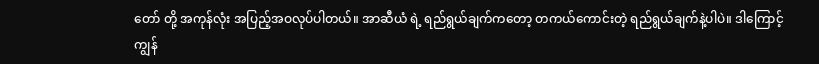တော် တို့ အကုန်လုံး အပြည့်အဝလုပ်ပါတယ်။ အာဆီယံ ရဲ့ ရည်ရွယ်ချက်ကတော့ တကယ်ကောင်းတဲ့ ရည်ရွယ်ချက်နဲ့ပါပဲ။ ဒါကြောင့် ကျွန်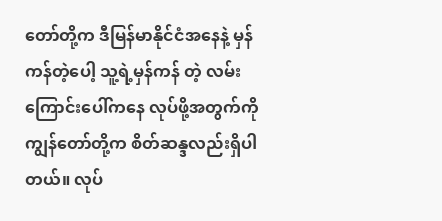တော်တို့က ဒီမြန်မာနိုင်ငံအနေနဲ့ မှန်ကန်တဲ့ပေါ့ သူ့ရဲ့မှန်ကန် တဲ့ လမ်းကြောင်းပေါ်ကနေ လုပ်ဖို့အတွက်ကို ကျွန်တော်တို့က စိတ်ဆန္ဒလည်းရှိပါတယ်။ လုပ်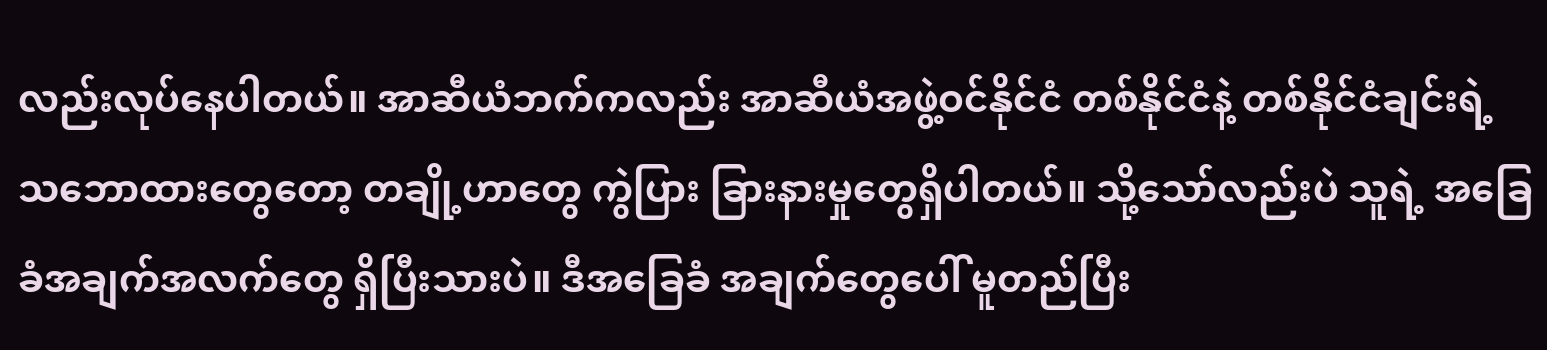လည်းလုပ်နေပါတယ်။ အာဆီယံဘက်ကလည်း အာဆီယံအဖွဲ့ဝင်နိုင်ငံ တစ်နိုင်ငံနဲ့ တစ်နိုင်ငံချင်းရဲ့ သဘောထားတွေတော့ တချို့ဟာတွေ ကွဲပြား ခြားနားမှုတွေရှိပါတယ်။ သို့သော်လည်းပဲ သူရဲ့ အခြေခံအချက်အလက်တွေ ရှိပြီးသားပဲ။ ဒီအခြေခံ အချက်တွေပေါ် မူတည်ပြီး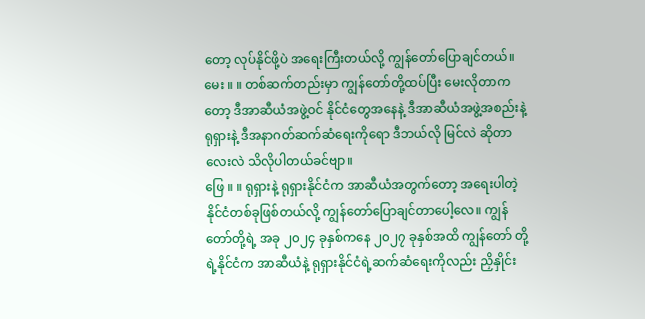တော့ လုပ်နိုင်ဖို့ပဲ အရေးကြီးတယ်လို့ ကျွန်တော်ပြောချင်တယ်။
မေး ။ ။ တစ်ဆက်တည်းမှာ ကျွန်တော်တို့ထပ်ပြီး မေးလိုတာကတော့ ဒီအာဆီယံအဖွဲ့ဝင် နိုင်ငံတွေအနေနဲ့ ဒီအာဆီယံအဖွဲ့အစည်းနဲ့ရုရှားနဲ့ ဒီအနာဂတ်ဆက်ဆံရေးကိုရော ဒီဘယ်လို မြင်လဲ ဆိုတာလေးလဲ သိလိုပါတယ်ခင်ဗျာ။
ဖြေ ။ ။ ရုရှားနဲ့ ရုရှားနိုင်ငံက အာဆီယံအတွက်တော့ အရေးပါတဲ့နိုင်ငံတစ်ခုဖြစ်တယ်လို့ ကျွန်တော်ပြောချင်တာပေါ့လေ။ ကျွန်တော်တို့ရဲ့ အခု ၂၀၂၄ ခုနှစ်ကနေ ၂၀၂၇ ခုနှစ်အထိ ကျွန်တော် တို့ရဲ့နိုင်ငံက အာဆီယံနဲ့ ရုရှားနိုင်ငံရဲ့ဆက်ဆံရေးကိုလည်း ညှိနှိုင်း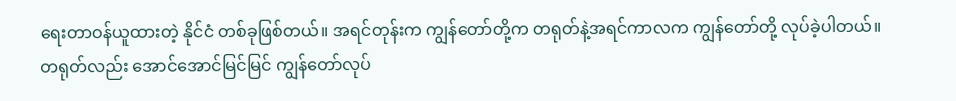ရေးတာဝန်ယူထားတဲ့ နိုင်ငံ တစ်ခုဖြစ်တယ်။ အရင်တုန်းက ကျွန်တော်တို့က တရုတ်နဲ့အရင်ကာလက ကျွန်တော်တို့ လုပ်ခဲ့ပါတယ်။ တရုတ်လည်း အောင်အောင်မြင်မြင် ကျွန်တော်လုပ်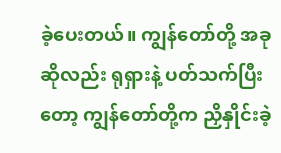ခဲ့ပေးတယ်။ ကျွန်တော်တို့ အခုဆိုလည်း ရုရှားနဲ့ ပတ်သက်ပြီးတော့ ကျွန်တော်တို့က ညှိနှိုင်းခဲ့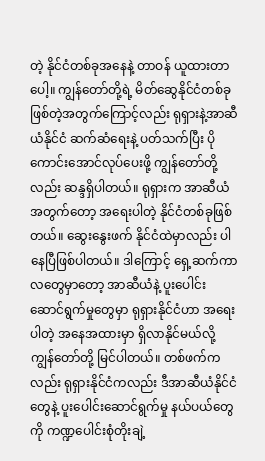တဲ့ နိုင်ငံတစ်ခုအနေနဲ့ တာဝန် ယူထားတာပေါ့။ ကျွန်တော်တို့ရဲ့ မိတ်ဆွေနိုင်ငံတစ်ခုဖြစ်တဲ့အတွက်ကြောင့်လည်း ရုရှားနဲ့အာဆီယံနိုင်ငံ ဆက်ဆံရေးနဲ့ ပတ်သက်ပြီး ပိုကောင်းအောင်လုပ်ပေးဖို့ ကျွန်တော်တို့လည်း ဆန္ဒရှိပါတယ်။ ရုရှားက အာဆီယံ အတွက်တော့ အရေးပါတဲ့ နိုင်ငံတစ်ခုဖြစ်တယ်။ ဆွေးနွေးဖက် နိုင်ငံထဲမှာလည်း ပါနေပြီဖြစ်ပါတယ်။ ဒါကြောင့် ရှေ့ဆက်ကာလတွေမှာတော့ အာဆီယံနဲ့ ပူးပေါင်း ဆောင်ရွက်မှုတွေမှာ ရုရှားနိုင်ငံဟာ အရေးပါတဲ့ အနေအထားမှာ ရှိလာနိုင်မယ်လို့ ကျွန်တော်တို့ မြင်ပါတယ်။ တစ်ဖက်ကလည်း ရုရှားနိုင်ငံကလည်း ဒီအာဆီယံနိုင်ငံတွေနဲ့ ပူးပေါင်းဆောင်ရွက်မှု နယ်ပယ်တွေကို ကဏ္ဍပေါင်းစုံတိုးချဲ့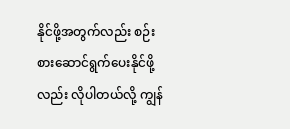နိုင်ဖို့အတွက်လည်း စဉ်းစားဆောင်ရွက်ပေးနိုင်ဖို့လည်း လိုပါတယ်လို့ ကျွန်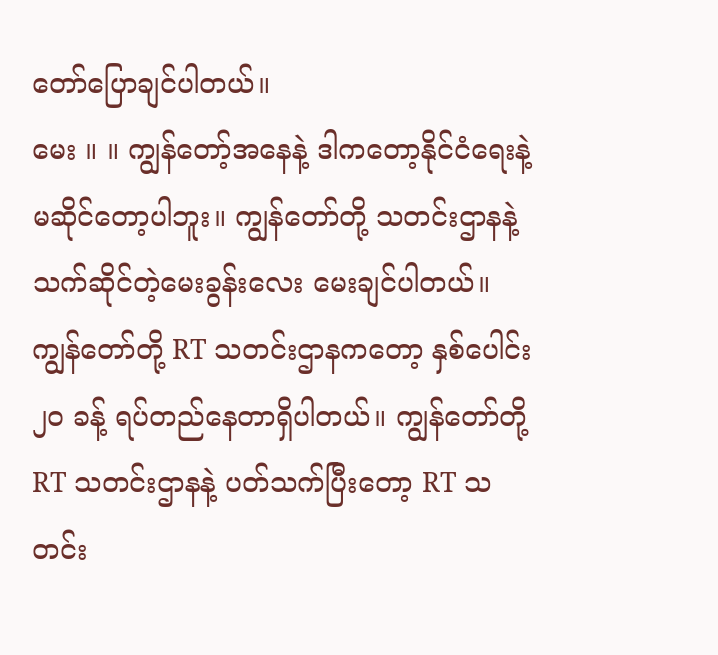တော်ပြောချင်ပါတယ်။
မေး ။ ။ ကျွန်တော့်အနေနဲ့ ဒါကတော့နိုင်ငံရေးနဲ့ မဆိုင်တော့ပါဘူး။ ကျွန်တော်တို့ သတင်းဌာနနဲ့ သက်ဆိုင်တဲ့မေးခွန်းလေး မေးချင်ပါတယ်။ ကျွန်တော်တို့ RT သတင်းဌာနကတော့ နှစ်ပေါင်း ၂၀ ခန့် ရပ်တည်နေတာရှိပါတယ်။ ကျွန်တော်တို့ RT သတင်းဌာနနဲ့ ပတ်သက်ပြီးတော့ RT သတင်း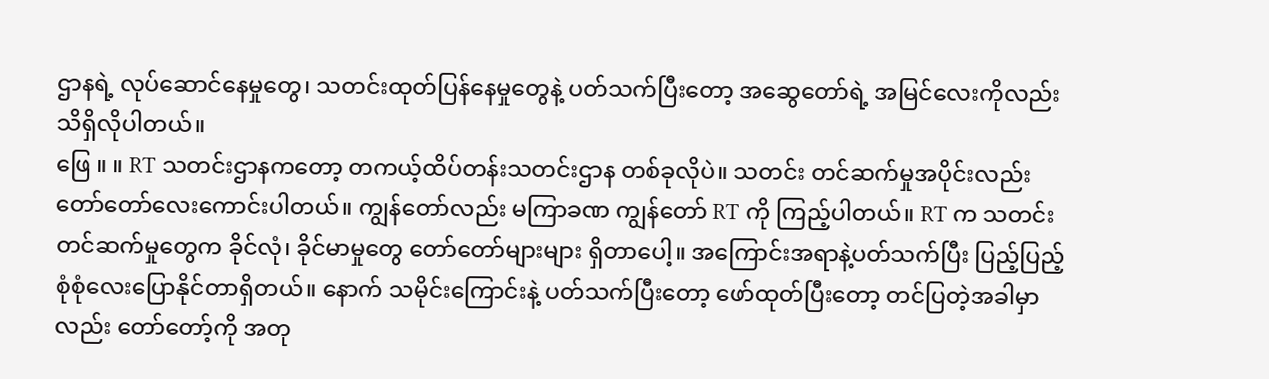ဌာနရဲ့ လုပ်ဆောင်နေမှုတွေ၊ သတင်းထုတ်ပြန်နေမှုတွေနဲ့ ပတ်သက်ပြီးတော့ အဆွေတော်ရဲ့ အမြင်လေးကိုလည်း သိရှိလိုပါတယ်။
ဖြေ ။ ။ RT သတင်းဌာနကတော့ တကယ့်ထိပ်တန်းသတင်းဌာန တစ်ခုလိုပဲ။ သတင်း တင်ဆက်မှုအပိုင်းလည်း တော်တော်လေးကောင်းပါတယ်။ ကျွန်တော်လည်း မကြာခဏ ကျွန်တော် RT ကို ကြည့်ပါတယ်။ RT က သတင်းတင်ဆက်မှုတွေက ခိုင်လုံ၊ ခိုင်မာမှုတွေ တော်တော်များများ ရှိတာပေါ့။ အကြောင်းအရာနဲ့ပတ်သက်ပြီး ပြည့်ပြည့်စုံစုံလေးပြောနိုင်တာရှိတယ်။ နောက် သမိုင်းကြောင်းနဲ့ ပတ်သက်ပြီးတော့ ဖော်ထုတ်ပြီးတော့ တင်ပြတဲ့အခါမှာလည်း တော်တော့်ကို အတု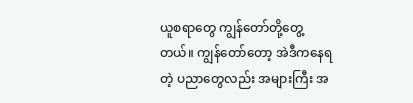ယူစရာတွေ ကျွန်တော်တို့တွေ့တယ်။ ကျွန်တော်တော့ အဲဒီကနေရတဲ့ ပညာတွေလည်း အများကြီး အ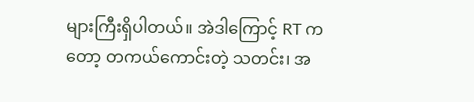များကြီးရှိပါတယ်။ အဲဒါကြောင့် RT ကတော့ တကယ်ကောင်းတဲ့ သတင်း၊ အ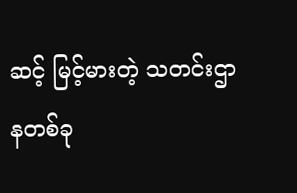ဆင့် မြင့်မားတဲ့ သတင်းဌာနတစ်ခု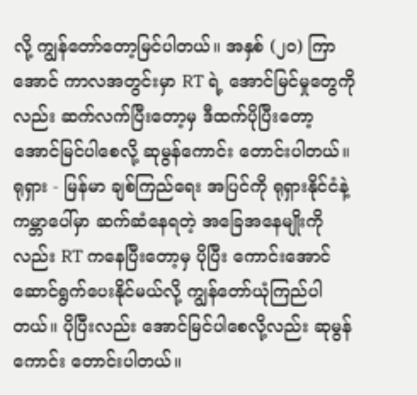လို့ ကျွန်တော်တော့မြင်ပါတယ်။ အနှစ် (၂၀) ကြာအောင် ကာလအတွင်းမှာ RT ရဲ့ အောင်မြင်မှုတွေကိုလည်း ဆက်လက်ပြီးတော့မှ ဒီထက်ပိုပြီးတော့ အောင်မြင်ပါစေလို့ ဆုမွန်ကောင်း တောင်းပါတယ်။ ရုရှား - မြန်မာ ချစ်ကြည်ရေး အပြင်ကို ရုရှားနိုင်ငံနဲ့ ကမ္ဘာပေါ်မှာ ဆက်ဆံနေရတဲ့ အခြေအနေမျိုးကိုလည်း RT ကနေပြီးတော့မှ ပိုပြီး ကောင်းအောင် ဆောင်ရွက်ပေးနိုင်မယ်လို့ ကျွန်တော်ယုံကြည်ပါတယ်။ ပိုပြီးလည်း အောင်မြင်ပါစေလို့လည်း ဆုမွန်ကောင်း တောင်းပါတယ်။